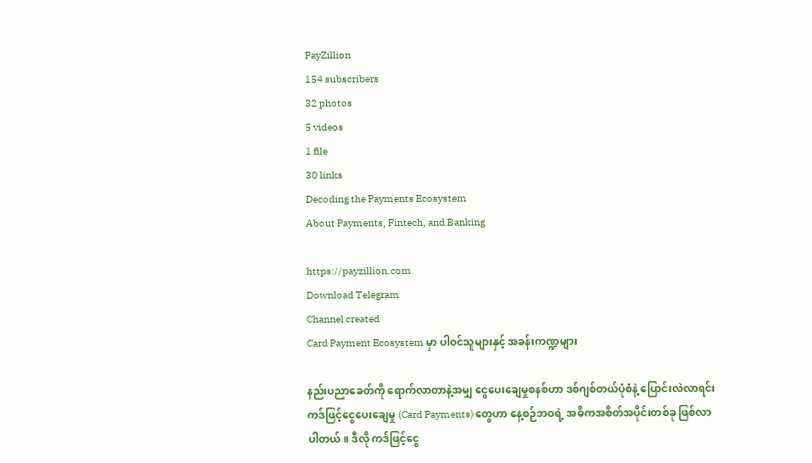PayZillion
154 subscribers
32 photos
5 videos
1 file
30 links
Decoding the Payments Ecosystem
About Payments, Fintech, and Banking

https://payzillion.com
Download Telegram
Channel created
Card Payment Ecosystem မှာ ပါဝင်သူများနှင့် အခန်းကဏ္ဍများ

နည်းပညာခေတ်ကို ရောက်လာတာနဲ့အမျှ ငွေပေးချေမှုစနစ်ဟာ ဒစ်ဂျစ်တယ်ပုံစံနဲ့ ပြောင်းလဲလာရင်း ကဒ်ဖြင့်ငွေပေးချေမှု (Card Payments) တွေဟာ နေ့စဉ်ဘဝရဲ့ အဓိကအစိတ်အပိုင်းတစ်ခု ဖြစ်လာပါတယ်။ ဒီလို ကဒ်ဖြင့်ငွေ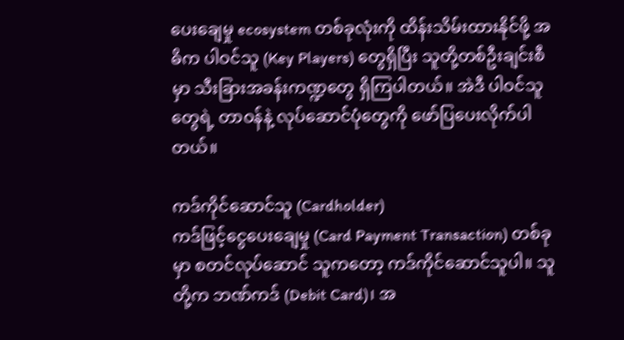ပေးချေမှု ecosystem တစ်ခုလုံးကို ထိန်းသိမ်းထားနိုင်ဖို့ အဓိက ပါဝင်သူ (Key Players) တွေရှိပြီး သူတို့တစ်ဦးချင်းစီမှာ သီးခြားအခန်းကဏ္ဍတွေ ရှိကြပါတယ်။ အဲဒီ ပါဝင်သူတွေရဲ့ တာဝန်နဲ့ လုပ်ဆောင်ပုံတွေကို ဖော်ပြပေးလိုက်ပါတယ်။

ကဒ်ကိုင်ဆောင်သူ (Cardholder)
ကဒ်ဖြင့်ငွေပေးချေမှု (Card Payment Transaction) တစ်ခုမှာ စတင်လုပ်ဆောင် သူကတော့ ကဒ်ကိုင်ဆောင်သူပါ။ သူတို့က ဘဏ်ကဒ် (Debit Card)၊ အ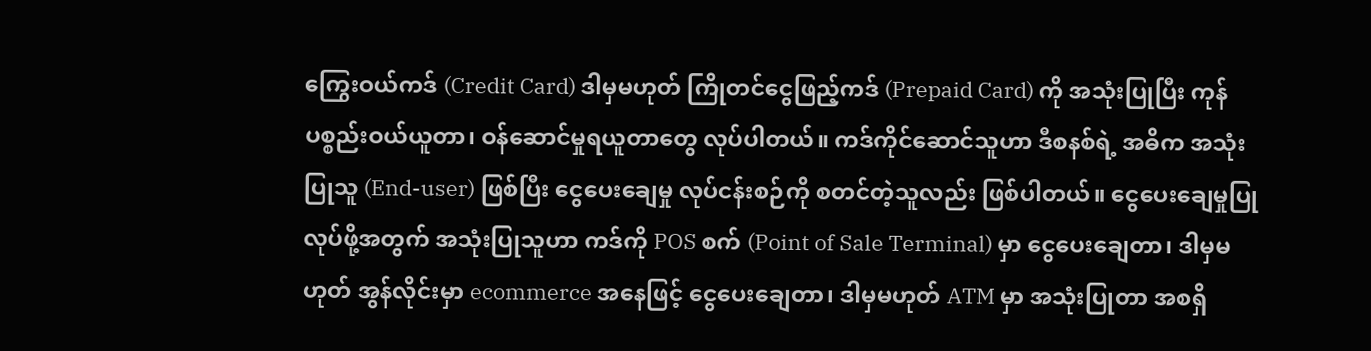ကြွေးဝယ်ကဒ် (Credit Card) ဒါမှမဟုတ် ကြိုတင်ငွေဖြည့်ကဒ် (Prepaid Card) ကို အသုံးပြုပြီး ကုန်ပစ္စည်းဝယ်ယူတာ၊ ဝန်ဆောင်မှုရယူတာတွေ လုပ်ပါတယ်။ ကဒ်ကိုင်ဆောင်သူဟာ ဒီစနစ်ရဲ့ အဓိက အသုံးပြုသူ (End-user) ဖြစ်ပြီး ငွေပေးချေမှု လုပ်ငန်းစဉ်ကို စတင်တဲ့သူလည်း ဖြစ်ပါတယ်။ ငွေပေးချေမှုပြုလုပ်ဖို့အတွက် အသုံးပြုသူဟာ ကဒ်ကို POS စက် (Point of Sale Terminal) မှာ ငွေပေးချေတာ၊ ဒါမှမဟုတ် အွန်လိုင်းမှာ ecommerce အနေဖြင့် ငွေပေးချေတာ၊ ဒါမှမဟုတ် ATM မှာ အသုံးပြုတာ အစရှိ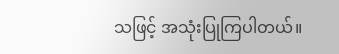သဖြင့် အသုံးပြုကြပါတယ်။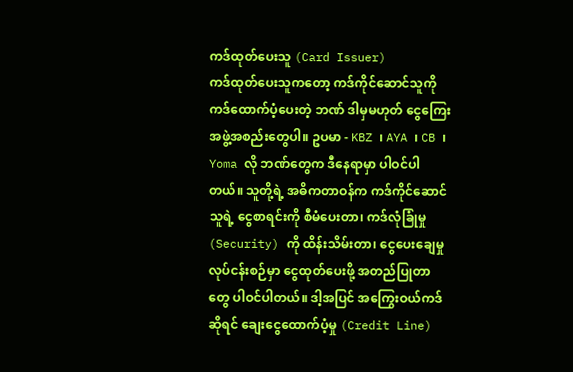ကဒ်ထုတ်ပေးသူ (Card Issuer)
ကဒ်ထုတ်ပေးသူကတော့ ကဒ်ကိုင်ဆောင်သူကို ကဒ်ထောက်ပံ့ပေးတဲ့ ဘဏ် ဒါမှမဟုတ် ငွေကြေးအဖွဲ့အစည်းတွေပါ။ ဥပမာ - KBZ ၊ AYA ၊ CB ၊ Yoma လို ဘဏ်တွေက ဒီနေရာမှာ ပါဝင်ပါတယ်။ သူတို့ရဲ့ အဓိကတာဝန်က ကဒ်ကိုင်ဆောင်သူရဲ့ ငွေစာရင်းကို စီမံပေးတာ၊ ကဒ်လုံခြုံမှု (Security) ကို ထိန်းသိမ်းတာ၊ ငွေပေးချေမှုလုပ်ငန်းစဉ်မှာ ငွေထုတ်ပေးဖို့ အတည်ပြုတာတွေ ပါဝင်ပါတယ်။ ဒါ့အပြင် အကြွေးဝယ်ကဒ်ဆိုရင် ချေးငွေထောက်ပံ့မှု (Credit Line)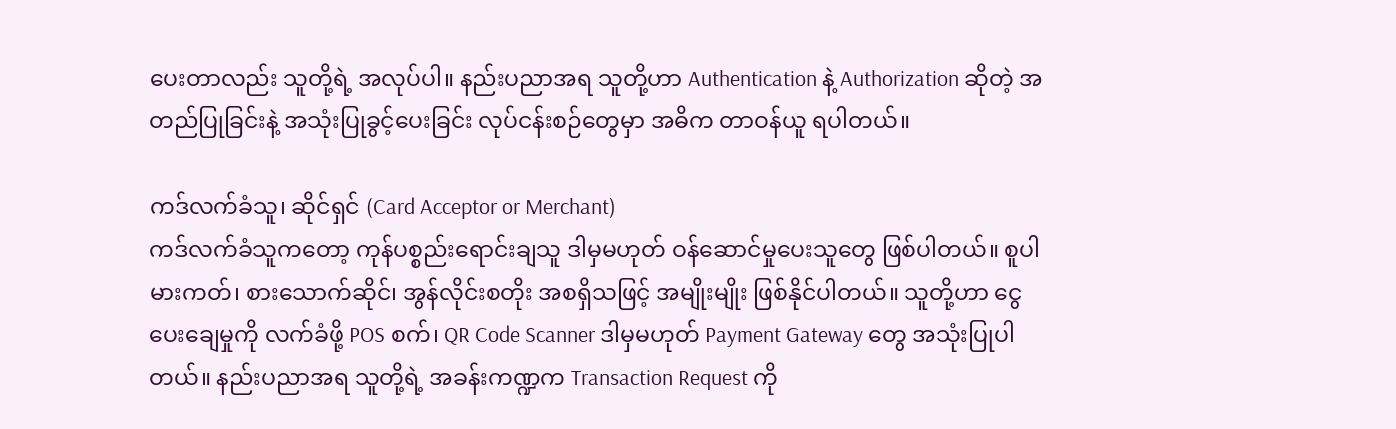ပေးတာလည်း သူတို့ရဲ့ အလုပ်ပါ။ နည်းပညာအရ သူတို့ဟာ Authentication နဲ့ Authorization ဆိုတဲ့ အတည်ပြုခြင်းနဲ့ အသုံးပြုခွင့်ပေးခြင်း လုပ်ငန်းစဉ်တွေမှာ အဓိက တာဝန်ယူ ရပါတယ်။

ကဒ်လက်ခံသူ၊ ဆိုင်ရှင် (Card Acceptor or Merchant)
ကဒ်လက်ခံသူကတော့ ကုန်ပစ္စည်းရောင်းချသူ ဒါမှမဟုတ် ဝန်ဆောင်မှုပေးသူတွေ ဖြစ်ပါတယ်။ စူပါမားကတ်၊ စားသောက်ဆိုင်၊ အွန်လိုင်းစတိုး အစရှိသဖြင့် အမျိုးမျိုး ဖြစ်နိုင်ပါတယ်။ သူတို့ဟာ ငွေပေးချေမှုကို လက်ခံဖို့ POS စက်၊ QR Code Scanner ဒါမှမဟုတ် Payment Gateway တွေ အသုံးပြုပါတယ်။ နည်းပညာအရ သူတို့ရဲ့ အခန်းကဏ္ဍက Transaction Request ကို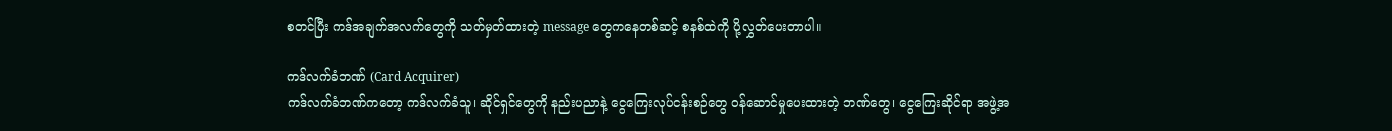စတင်ပြီး ကဒ်အချက်အလက်တွေကို သတ်မှတ်ထားတဲ့ message တွေကနေတစ်ဆင့် စနစ်ထဲကို ပို့လွှတ်ပေးတာပါ။

ကဒ်လက်ခံဘဏ် (Card Acquirer)
ကဒ်လက်ခံဘဏ်ကတော့ ကဒ်လက်ခံသူ၊ ဆိုင်ရှင်တွေကို နည်းပညာနဲ့ ငွေကြေးလုပ်ငန်းစဉ်တွေ ဝန်ဆောင်မှုပေးထားတဲ့ ဘဏ်တွေ၊ ငွေကြေးဆိုင်ရာ အဖွဲ့အ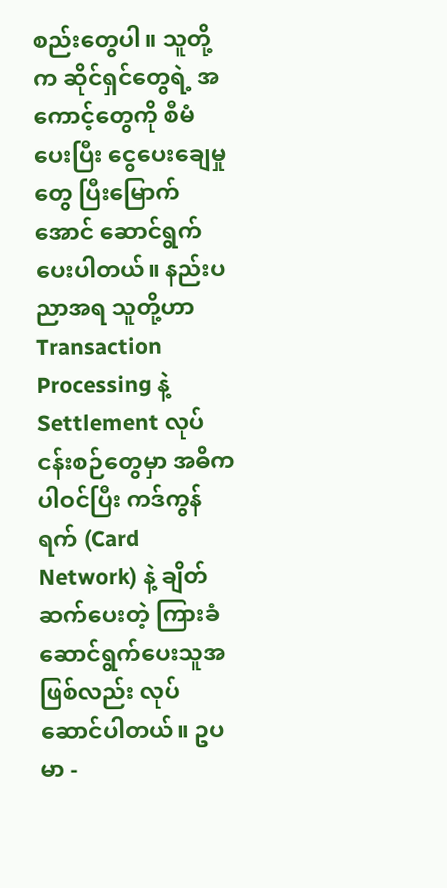စည်းတွေပါ။ သူတို့က ဆိုင်ရှင်တွေရဲ့ အကောင့်တွေကို စီမံပေးပြီး ငွေပေးချေမှုတွေ ပြီးမြောက်အောင် ဆောင်ရွက်ပေးပါတယ်။ နည်းပညာအရ သူတို့ဟာ Transaction Processing နဲ့ Settlement လုပ်ငန်းစဉ်တွေမှာ အဓိကပါဝင်ပြီး ကဒ်ကွန်ရက် (Card Network) နဲ့ ချိတ်ဆက်ပေးတဲ့ ကြားခံ ဆောင်ရွက်ပေးသူအဖြစ်လည်း လုပ်ဆောင်ပါတယ်။ ဥပမာ -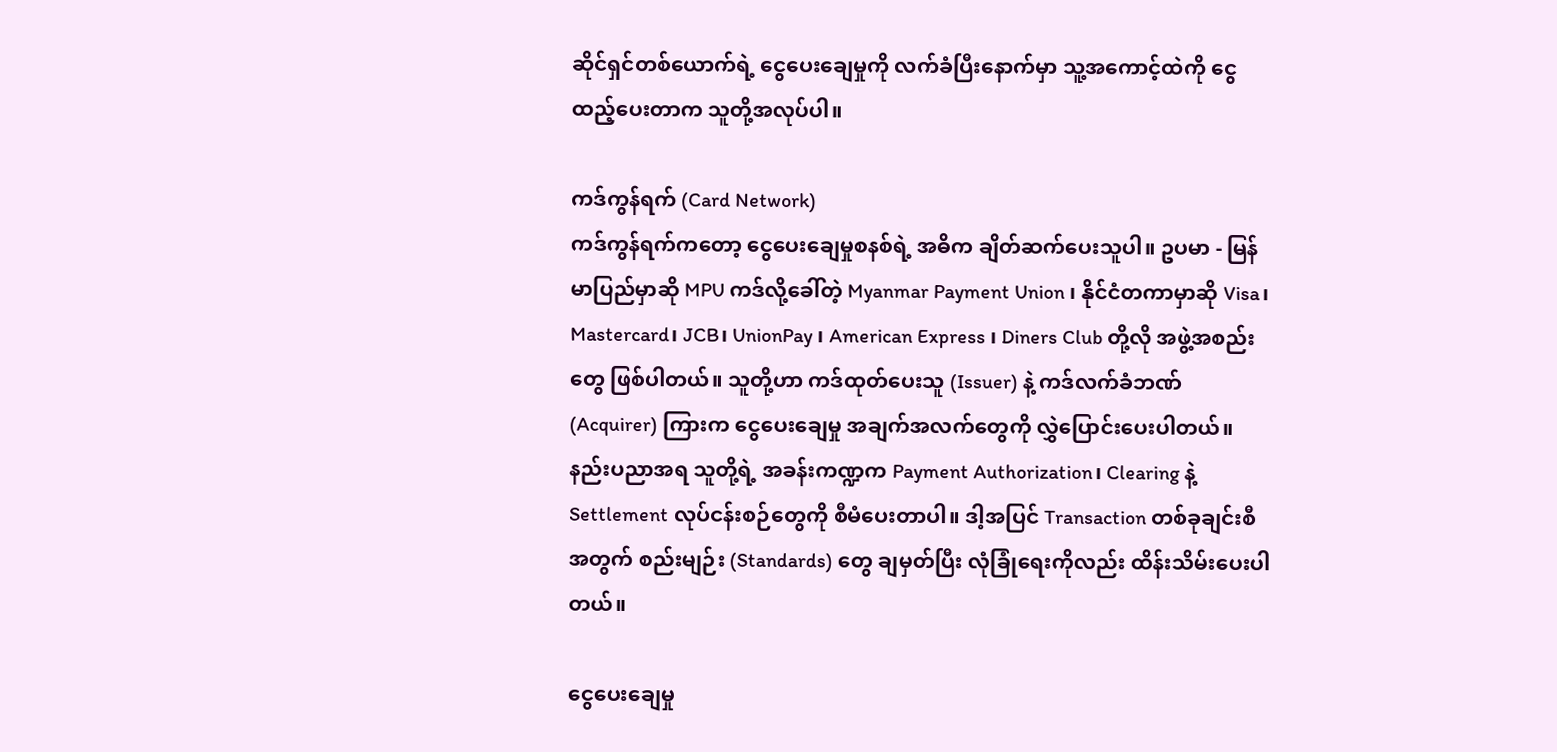ဆိုင်ရှင်တစ်ယောက်ရဲ့ ငွေပေးချေမှုကို လက်ခံပြီးနောက်မှာ သူ့အကောင့်ထဲကို ငွေထည့်ပေးတာက သူတို့အလုပ်ပါ။

ကဒ်ကွန်ရက် (Card Network)
ကဒ်ကွန်ရက်ကတော့ ငွေပေးချေမှုစနစ်ရဲ့ အဓိက ချိတ်ဆက်ပေးသူပါ။ ဥပမာ - မြန်မာပြည်မှာဆို MPU ကဒ်လို့ခေါ်တဲ့ Myanmar Payment Union ၊ နိုင်ငံတကာမှာဆို Visa၊ Mastercard၊ JCB၊ UnionPay ၊ American Express ၊ Diners Club တို့လို အဖွဲ့အစည်းတွေ ဖြစ်ပါတယ်။ သူတို့ဟာ ကဒ်ထုတ်ပေးသူ (Issuer) နဲ့ ကဒ်လက်ခံဘဏ် (Acquirer) ကြားက ငွေပေးချေမှု အချက်အလက်တွေကို လွှဲပြောင်းပေးပါတယ်။ နည်းပညာအရ သူတို့ရဲ့ အခန်းကဏ္ဍက Payment Authorization၊ Clearing နဲ့ Settlement လုပ်ငန်းစဉ်တွေကို စီမံပေးတာပါ။ ဒါ့အပြင် Transaction တစ်ခုချင်းစီအတွက် စည်းမျဉ်း (Standards) တွေ ချမှတ်ပြီး လုံခြုံရေးကိုလည်း ထိန်းသိမ်းပေးပါတယ်။

ငွေပေးချေမှု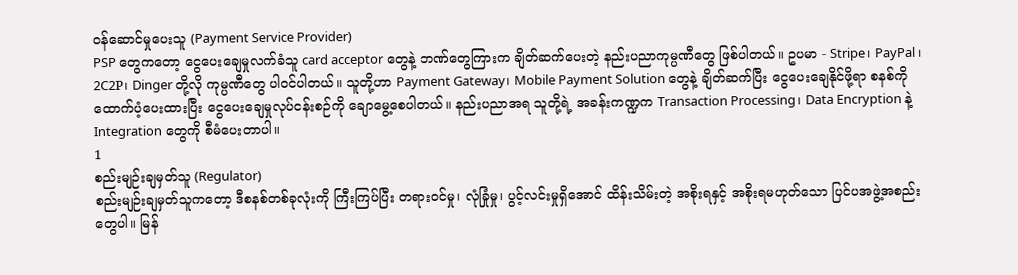ဝန်ဆောင်မှုပေးသူ (Payment Service Provider)
PSP တွေကတော့ ငွေပေးချေမှုလက်ခံသူ card acceptor တွေနဲ့ ဘဏ်တွေကြားက ချိတ်ဆက်ပေးတဲ့ နည်းပညာကုမ္ပဏီတွေ ဖြစ်ပါတယ်။ ဥပမာ - Stripe၊ PayPal၊ 2C2P၊ Dinger တို့လို ကုမ္ပဏီတွေ ပါဝင်ပါတယ်။ သူတို့ဟာ Payment Gateway၊ Mobile Payment Solution တွေနဲ့ ချိတ်ဆက်ပြီး ငွေပေးချေနိုင်ဖို့ရာ စနစ်ကို ထောက်ပံ့ပေးထားပြီး ငွေပေးချေမှုလုပ်ငန်းစဉ်ကို ချောမွေ့စေပါတယ်။ နည်းပညာအရ သူတို့ရဲ့ အခန်းကဏ္ဍက Transaction Processing၊ Data Encryption နဲ့ Integration တွေကို စီမံပေးတာပါ။
1
စည်းမျဉ်းချမှတ်သူ (Regulator)
စည်းမျဉ်းချမှတ်သူကတော့ ဒီစနစ်တစ်ခုလုံးကို ကြီးကြပ်ပြီး တရားဝင်မှု၊ လုံခြုံမှု၊ ပွင့်လင်းမှုရှိအောင် ထိန်းသိမ်းတဲ့ အစိုးရနှင့် အစိုးရမဟုတ်သော ပြင်ပအဖွဲ့အစည်း တွေပါ။ မြန်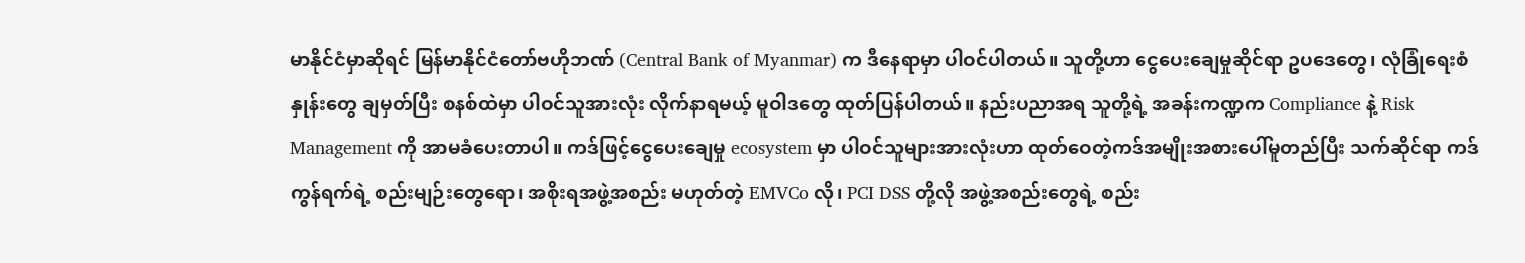မာနိုင်ငံမှာဆိုရင် မြန်မာနိုင်ငံတော်ဗဟိုဘဏ် (Central Bank of Myanmar) က ဒီနေရာမှာ ပါဝင်ပါတယ်။ သူတို့ဟာ ငွေပေးချေမှုဆိုင်ရာ ဥပဒေတွေ၊ လုံခြုံရေးစံနှုန်းတွေ ချမှတ်ပြီး စနစ်ထဲမှာ ပါဝင်သူအားလုံး လိုက်နာရမယ့် မူဝါဒတွေ ထုတ်ပြန်ပါတယ်။ နည်းပညာအရ သူတို့ရဲ့ အခန်းကဏ္ဍက Compliance နဲ့ Risk Management ကို အာမခံပေးတာပါ။ ကဒ်ဖြင့်ငွေပေးချေမှု ecosystem မှာ ပါဝင်သူများအားလုံးဟာ ထုတ်ဝေတဲ့ကဒ်အမျိုးအစားပေါ်မူတည်ပြီး သက်ဆိုင်ရာ ကဒ်ကွန်ရက်ရဲ့ စည်းမျဉ်းတွေရော၊ အစိုးရအဖွဲ့အစည်း မဟုတ်တဲ့ EMVCo လို၊ PCI DSS တို့လို အဖွဲ့အစည်းတွေရဲ့ စည်း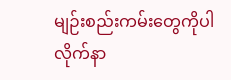မျဉ်းစည်းကမ်းတွေကိုပါ လိုက်နာ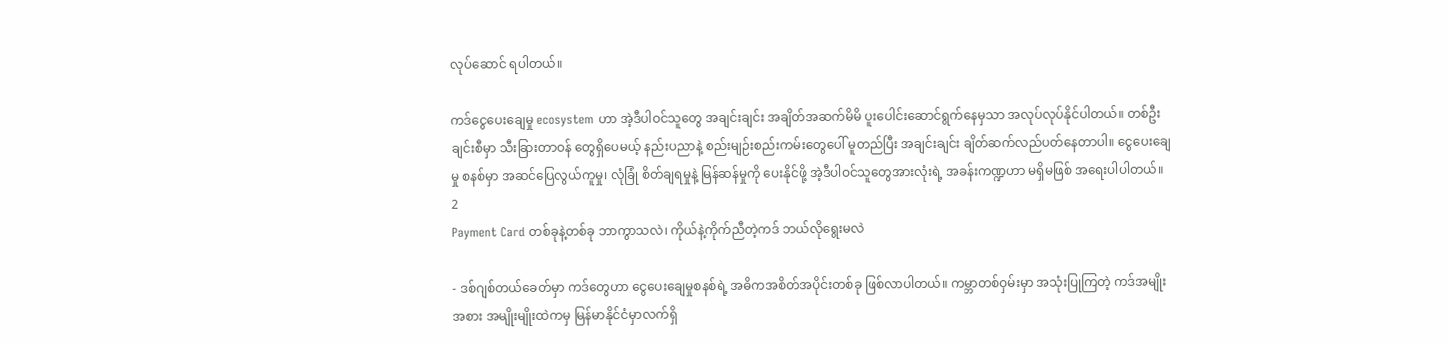လုပ်ဆောင် ရပါတယ်။

ကဒ်ငွေပေးချေမှု ecosystem ဟာ အဲ့ဒီပါဝင်သူတွေ အချင်းချင်း အချိတ်အဆက်မိမိ ပူးပေါင်းဆောင်ရွက်နေမှသာ အလုပ်လုပ်နိုင်ပါတယ်။ တစ်ဦးချင်းစီမှာ သီးခြားတာဝန် တွေရှိပေမယ့် နည်းပညာနဲ့ စည်းမျဉ်းစည်းကမ်းတွေပေါ် မူတည်ပြီး အချင်းချင်း ချိတ်ဆက်လည်ပတ်နေတာပါ။ ငွေပေးချေမှု စနစ်မှာ အဆင်ပြေလွယ်ကူမှု၊ လုံခြုံ စိတ်ချရမှုနဲ့ မြန်ဆန်မှုကို ပေးနိုင်ဖို့ အဲ့ဒီပါဝင်သူတွေအားလုံးရဲ့ အခန်းကဏ္ဍဟာ မရှိမဖြစ် အရေးပါပါတယ်။
2
Payment Card တစ်ခုနဲ့တစ်ခု ဘာကွာသလဲ၊ ကိုယ်နဲ့ကိုက်ညီတဲ့ကဒ် ဘယ်လိုရွေးမလဲ

- ဒစ်ဂျစ်တယ်ခေတ်မှာ ကဒ်တွေဟာ ငွေပေးချေမှုစနစ်ရဲ့ အဓိကအစိတ်အပိုင်းတစ်ခု ဖြစ်လာပါတယ်။ ကမ္ဘာတစ်ဝှမ်းမှာ အသုံးပြုကြတဲ့ ကဒ်အမျိုးအစား အမျိုးမျိုးထဲကမှ မြန်မာနိုင်ငံမှာလက်ရှိ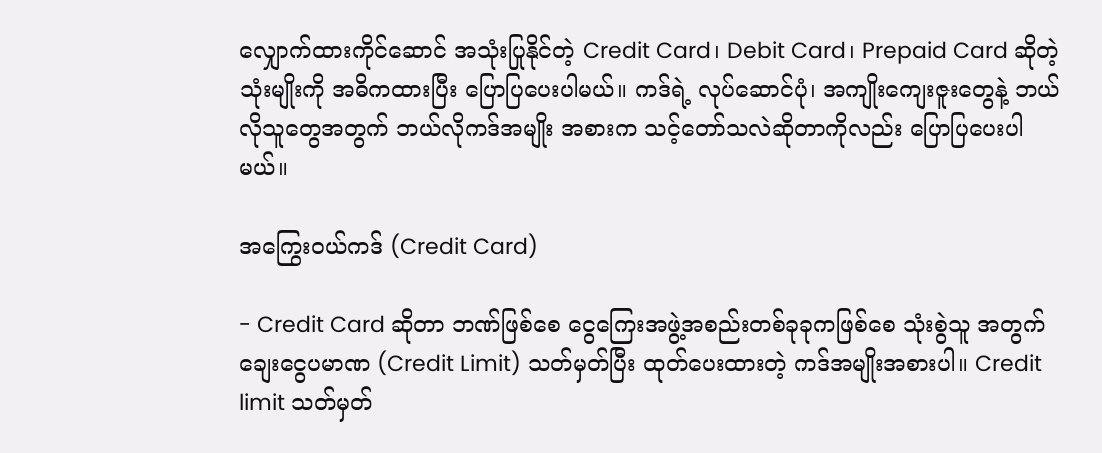လျှောက်ထားကိုင်ဆောင် အသုံးပြုနိုင်တဲ့ Credit Card၊ Debit Card၊ Prepaid Card ဆိုတဲ့ သုံးမျိုးကို အဓိကထားပြီး ပြောပြပေးပါမယ်။ ကဒ်ရဲ့ လုပ်ဆောင်ပုံ၊ အကျိုးကျေးဇူးတွေနဲ့ ဘယ်လိုသူတွေအတွက် ဘယ်လိုကဒ်အမျိုး အစားက သင့်တော်သလဲဆိုတာကိုလည်း ပြောပြပေးပါမယ်။

အကြွေးဝယ်ကဒ် (Credit Card)

- Credit Card ဆိုတာ ဘဏ်ဖြစ်စေ ငွေကြေးအဖွဲ့အစည်းတစ်ခုခုကဖြစ်စေ သုံးစွဲသူ အတွက် ချေးငွေပမာဏ (Credit Limit) သတ်မှတ်ပြီး ထုတ်ပေးထားတဲ့ ကဒ်အမျိုးအစားပါ။ Credit limit သတ်မှတ်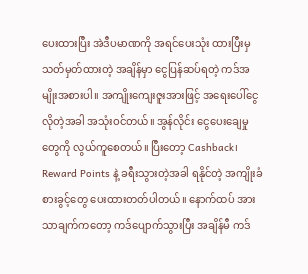ပေးထားပြီး အဲဒီပမာဏကို အရင်ပေးသုံး ထားပြီးမှ သတ်မှတ်ထားတဲ့ အချိန်မှာ ငွေပြန်ဆပ်ရတဲ့ ကဒ်အမျိုးအစားပါ။ အကျိုးကျေးဇူးအားဖြင့် အရေးပေါ်ငွေလိုတဲ့အခါ အသုံးဝင်တယ်။ အွန်လိုင်း ငွေပေးချေမှုတွေကို လွယ်ကူစေတယ်။ ပြီးတော့ Cashback၊ Reward Points နဲ့ ခရီးသွားတဲ့အခါ ရနိုင်တဲ့ အကျိုးခံစားခွင့်တွေ ပေးထားတတ်ပါတယ်။ နောက်ထပ် အားသာချက်ကတော့ ကဒ်ပျောက်သွားပြီး အချိန်မီ ကဒ်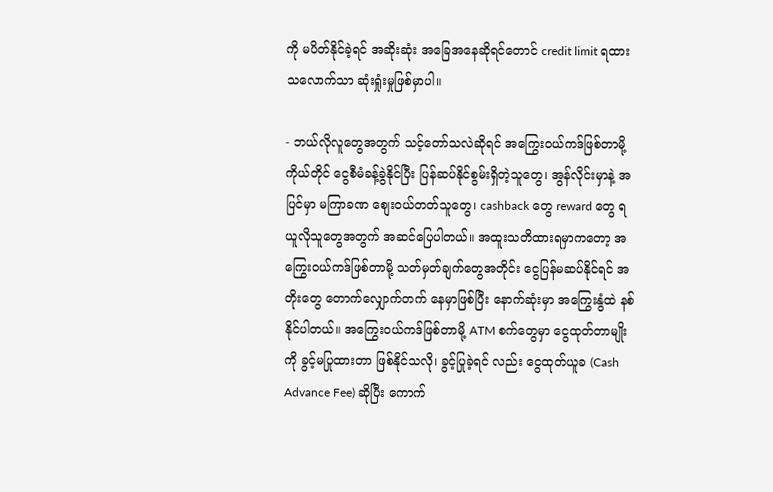ကို မပိတ်နိုင်ခဲ့ရင် အဆိုးဆုံး အခြေအနေဆိုရင်တောင် credit limit ရထားသလောက်သာ ဆုံးရှုံးမှုဖြစ်မှာပါ။

- ဘယ်လိုလူတွေအတွက် သင့်တော်သလဲဆိုရင် အကြွေးဝယ်ကဒ်ဖြစ်တာမို့ ကိုယ်တိုင် ငွေစီမံခန့်ခွဲနိုင်ပြီး ပြန်ဆပ်နိုင်စွမ်းရှိတဲ့သူတွေ၊ အွန်လိုင်းမှာနဲ့ အပြင်မှာ မကြာခဏ စျေးဝယ်တတ်သူတွေ၊ cashback တွေ reward တွေ ရယူလိုသူတွေအတွက် အဆင်ပြေပါတယ်။ အထူးသတိထားရမှာကတော့ အကြွေးဝယ်ကဒ်ဖြစ်တာမို့ သတ်မှတ်ချက်တွေအတိုင်း ငွေပြန်မဆပ်နိုင်ရင် အတိုးတွေ တောက်လျှောက်တက် နေမှာဖြစ်ပြီး နောက်ဆုံးမှာ အကြွေးနွံထဲ နစ်နိုင်ပါတယ်။ အကြွေးဝယ်ကဒ်ဖြစ်တာမို့ ATM စက်တွေမှာ ငွေထုတ်တာမျိုးကို ခွင့်မပြုထားတာ ဖြစ်နိုင်သလို၊ ခွင့်ပြုခဲ့ရင် လည်း ငွေထုတ်ယူခ (Cash Advance Fee) ဆိုပြီး ကောက်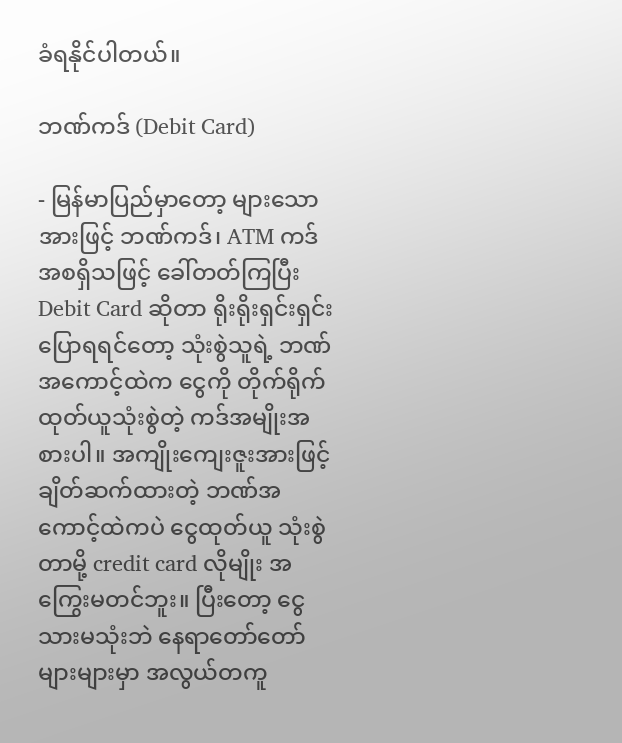ခံရနိုင်ပါတယ်။

ဘဏ်ကဒ် (Debit Card)

- မြန်မာပြည်မှာတော့ များသောအားဖြင့် ဘဏ်ကဒ်၊ ATM ကဒ် အစရှိသဖြင့် ခေါ်တတ်ကြပြီး Debit Card ဆိုတာ ရိုးရိုးရှင်းရှင်းပြောရရင်တော့ သုံးစွဲသူရဲ့ ဘဏ်အကောင့်ထဲက ငွေကို တိုက်ရိုက်ထုတ်ယူသုံးစွဲတဲ့ ကဒ်အမျိုးအစားပါ။ အကျိုးကျေးဇူးအားဖြင့် ချိတ်ဆက်ထားတဲ့ ဘဏ်အကောင့်ထဲကပဲ ငွေထုတ်ယူ သုံးစွဲတာမို့ credit card လိုမျိုး အကြွေးမတင်ဘူး။ ပြီးတော့ ငွေသားမသုံးဘဲ နေရာတော်တော်များများမှာ အလွယ်တကူ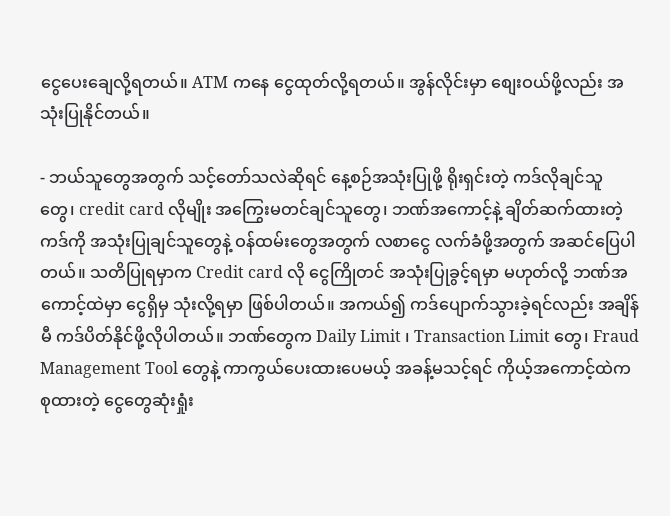ငွေပေးချေလို့ရတယ်။ ATM ကနေ ငွေထုတ်လို့ရတယ်။ အွန်လိုင်းမှာ စျေးဝယ်ဖို့လည်း အသုံးပြုနိုင်တယ်။

- ဘယ်သူတွေအတွက် သင့်တော်သလဲဆိုရင် နေ့စဉ်အသုံးပြုဖို့ ရိုးရှင်းတဲ့ ကဒ်လိုချင်သူ တွေ၊ credit card လိုမျိုး အကြွေးမတင်ချင်သူတွေ၊ ဘဏ်အကောင့်နဲ့ ချိတ်ဆက်ထားတဲ့ ကဒ်ကို အသုံးပြုချင်သူတွေနဲ့ ဝန်ထမ်းတွေအတွက် လစာငွေ လက်ခံဖို့အတွက် အဆင်ပြေပါတယ်။ သတိပြုရမှာက Credit card လို ငွေကြိုတင် အသုံးပြုခွင့်ရမှာ မဟုတ်လို့ ဘဏ်အကောင့်ထဲမှာ ငွေရှိမှ သုံးလို့ရမှာ ဖြစ်ပါတယ်။ အကယ်၍ ကဒ်ပျောက်သွားခဲ့ရင်လည်း အချိန်မီ ကဒ်ပိတ်နိုင်ဖို့လိုပါတယ်။ ဘဏ်တွေက Daily Limit ၊ Transaction Limit တွေ၊ Fraud Management Tool တွေနဲ့ ကာကွယ်ပေးထားပေမယ့် အခန့်မသင့်ရင် ကိုယ့်အကောင့်ထဲက စုထားတဲ့ ငွေတွေဆုံးရှုံး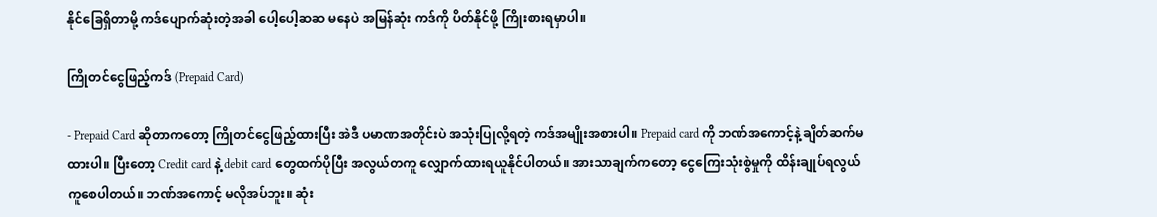နိုင်ခြေရှိတာမို့ ကဒ်ပျောက်ဆုံးတဲ့အခါ ပေါ့ပေါ့ဆဆ မနေပဲ အမြန်ဆုံး ကဒ်ကို ပိတ်နိုင်ဖို့ ကြိုးစားရမှာပါ။

ကြိုတင်ငွေဖြည့်ကဒ် (Prepaid Card)

- Prepaid Card ဆိုတာကတော့ ကြိုတင်ငွေဖြည့်ထားပြီး အဲဒီ ပမာဏအတိုင်းပဲ အသုံးပြုလို့ရတဲ့ ကဒ်အမျိုးအစားပါ။ Prepaid card ကို ဘဏ်အကောင့်နဲ့ ချိတ်ဆက်မထားပါ။ ပြီးတော့ Credit card နဲ့ debit card တွေထက်ပိုပြီး အလွယ်တကူ လျှောက်ထားရယူနိုင်ပါတယ်။ အားသာချက်ကတော့ ငွေကြေးသုံးစွဲမှုကို ထိန်းချုပ်ရလွယ်ကူစေပါတယ်။ ဘဏ်အကောင့် မလိုအပ်ဘူး။ ဆုံး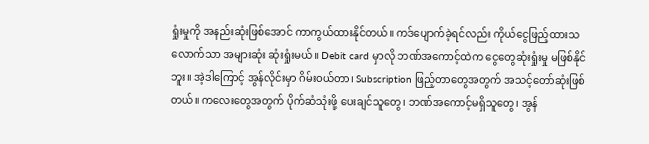ရှုံးမှုကို အနည်းဆုံးဖြစ်အောင် ကာကွယ်ထားနိုင်တယ်။ ကဒ်ပျောက်ခဲ့ရင်လည်း ကိုယ်ငွေဖြည့်ထားသလောက်သာ အများဆုံး ဆုံးရှုံးမယ်။ Debit card မှာလို ဘဏ်အကောင့်ထဲက ငွေတွေဆုံးရှုံးမှု မဖြစ်နိုင်ဘူး။ အဲ့ဒါကြောင့် အွန်လိုင်းမှာ ဂိမ်းဝယ်တာ၊ Subscription ဖြည့်တာတွေအတွက် အသင့်တော်ဆုံးဖြစ်တယ်။ ကလေးတွေအတွက် ပိုက်ဆံသုံးဖို့ ပေးချင်သူတွေ၊ ဘဏ်အကောင့်မရှိသူတွေ၊ အွန်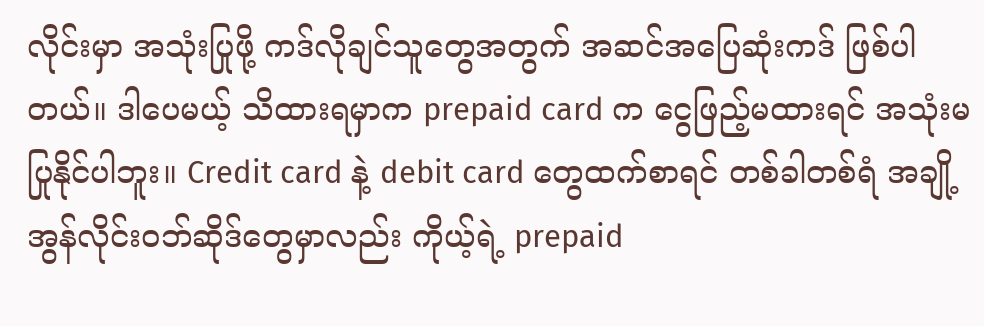လိုင်းမှာ အသုံးပြုဖို့ ကဒ်လိုချင်သူတွေအတွက် အဆင်အပြေဆုံးကဒ် ဖြစ်ပါတယ်။ ဒါပေမယ့် သိထားရမှာက prepaid card က ငွေဖြည့်မထားရင် အသုံးမပြုနိုင်ပါဘူး။ Credit card နဲ့ debit card တွေထက်စာရင် တစ်ခါတစ်ရံ အချို့ အွန်လိုင်းဝဘ်ဆိုဒ်တွေမှာလည်း ကိုယ့်ရဲ့ prepaid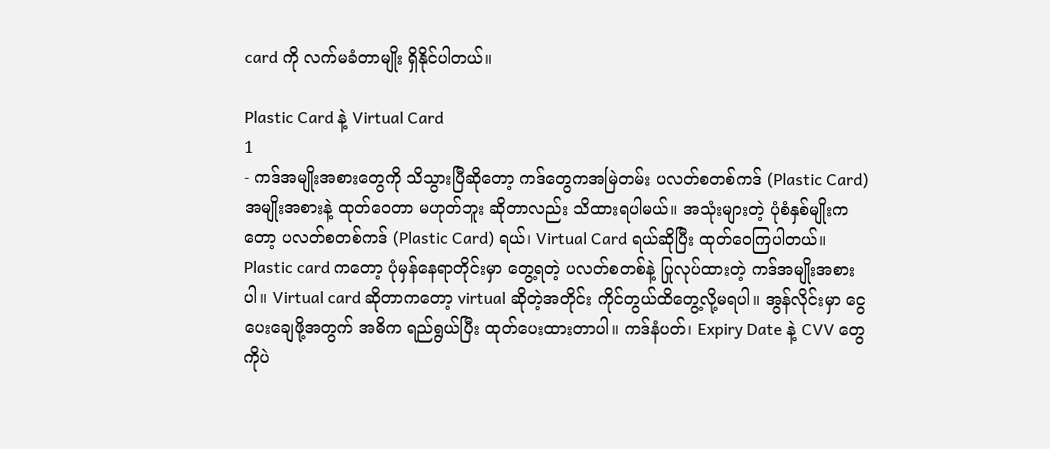card ကို လက်မခံတာမျိုး ရှိနိုင်ပါတယ်။

Plastic Card နဲ့ Virtual Card
1
- ကဒ်အမျိုးအစားတွေကို သိသွားပြီဆိုတော့ ကဒ်တွေကအမြဲတမ်း ပလတ်စတစ်ကဒ် (Plastic Card) အမျိုးအစားနဲ့ ထုတ်ဝေတာ မဟုတ်ဘူး ဆိုတာလည်း သိထားရပါမယ်။ အသုံးများတဲ့ ပုံစံနှစ်မျိုးကတော့ ပလတ်စတစ်ကဒ် (Plastic Card) ရယ်၊ Virtual Card ရယ်ဆိုပြီး ထုတ်ဝေကြပါတယ်။ Plastic card ကတော့ ပုံမှန်နေရာတိုင်းမှာ တွေ့ရတဲ့ ပလတ်စတစ်နဲ့ ပြုလုပ်ထားတဲ့ ကဒ်အမျိုးအစားပါ။ Virtual card ဆိုတာကတော့ virtual ဆိုတဲ့အတိုင်း ကိုင်တွယ်ထိတွေ့လို့မရပါ။ အွန်လိုင်းမှာ ငွေပေးချေဖို့အတွက် အဓိက ရည်ရွယ်ပြီး ထုတ်ပေးထားတာပါ။ ကဒ်နံပတ်၊ Expiry Date နဲ့ CVV တွေ ကိုပဲ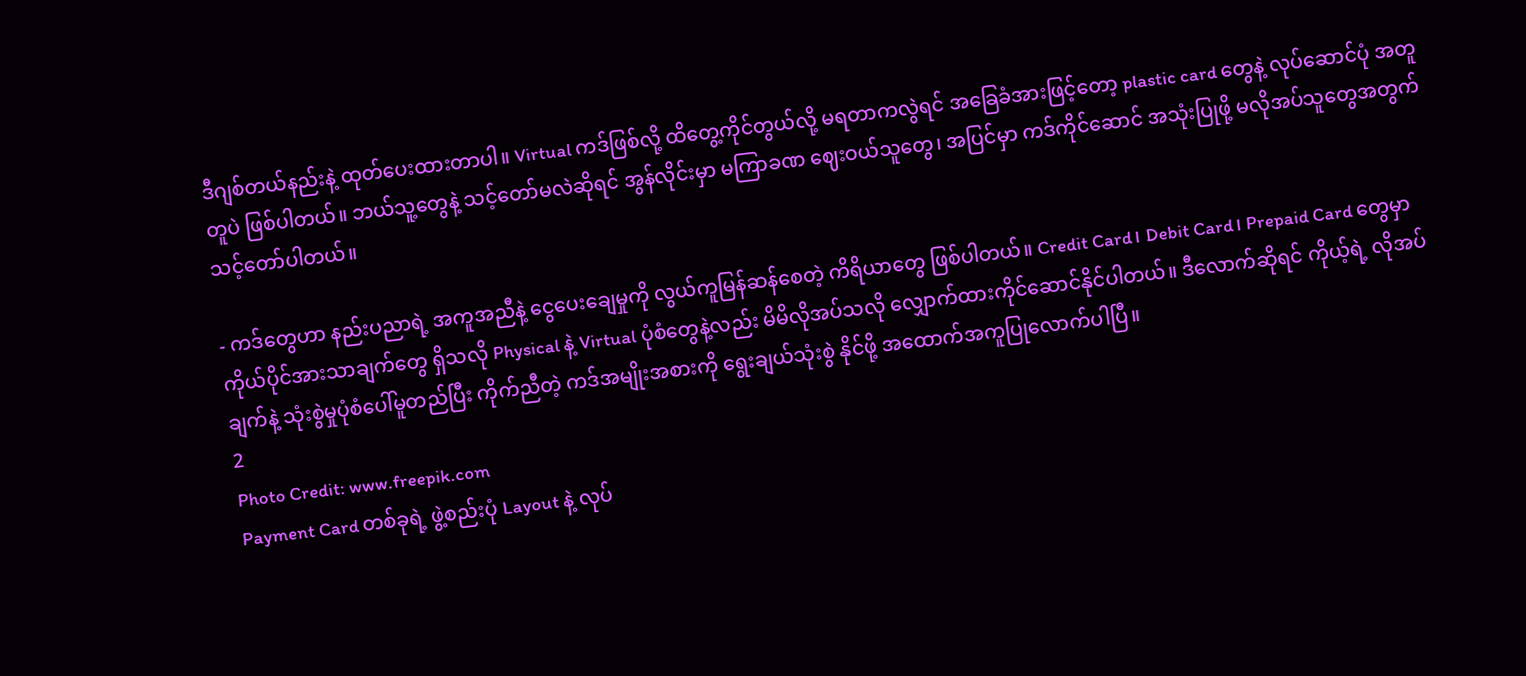ဒီဂျစ်တယ်နည်းနဲ့ ထုတ်ပေးထားတာပါ။ Virtual ကဒ်ဖြစ်လို့ ထိတွေ့ကိုင်တွယ်လို့ မရတာကလွဲရင် အခြေခံအားဖြင့်တော့ plastic card တွေနဲ့ လုပ်ဆောင်ပုံ အတူတူပဲ ဖြစ်ပါတယ်။ ဘယ်သူ့တွေနဲ့ သင့်တော်မလဲဆိုရင် အွန်လိုင်းမှာ မကြာခဏ ဈေးဝယ်သူတွေ၊ အပြင်မှာ ကဒ်ကိုင်ဆောင် အသုံးပြုဖို့ မလိုအပ်သူတွေအတွက် သင့်တော်ပါတယ်။

- ကဒ်တွေဟာ နည်းပညာရဲ့ အကူအညီနဲ့ ငွေပေးချေမှုကို လွယ်ကူမြန်ဆန်စေတဲ့ ကိရိယာတွေ ဖြစ်ပါတယ်။ Credit Card၊ Debit Card၊ Prepaid Card တွေမှာ ကိုယ်ပိုင်အားသာချက်တွေ ရှိသလို Physical နဲ့ Virtual ပုံစံတွေနဲ့လည်း မိမိလိုအပ်သလို လျှောက်ထားကိုင်ဆောင်နိုင်ပါတယ်။ ဒီလောက်ဆိုရင် ကိုယ့်ရဲ့ လိုအပ်ချက်နဲ့ သုံးစွဲမှုပုံစံပေါ်မူတည်ပြီး ကိုက်ညီတဲ့ ကဒ်အမျိုးအစားကို ရွေးချယ်သုံးစွဲ နိုင်ဖို့ အထောက်အကူပြုလောက်ပါပြီ။
2
Photo Credit: www.freepik.com
Payment Card တစ်ခုရဲ့ ဖွဲ့စည်းပုံ Layout နဲ့ လုပ်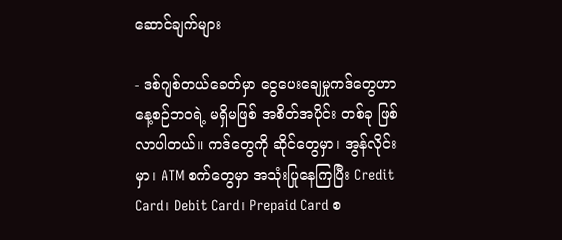ဆောင်ချက်များ

- ဒစ်ဂျစ်တယ်ခေတ်မှာ ငွေပေးချေမှုကဒ်တွေဟာ နေ့စဉ်ဘဝရဲ့ မရှိမဖြစ် အစိတ်အပိုင်း တစ်ခု ဖြစ်လာပါတယ်။ ကဒ်တွေကို ဆိုင်တွေမှာ၊ အွန်လိုင်းမှာ၊ ATM စက်တွေမှာ အသုံးပြုနေကြပြီး Credit Card၊ Debit Card၊ Prepaid Card စ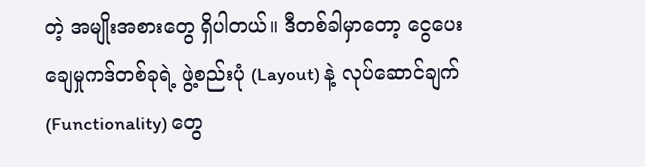တဲ့ အမျိုးအစားတွေ ရှိပါတယ်။ ဒီတစ်ခါမှာတော့ ငွေပေးချေမှုကဒ်တစ်ခုရဲ့ ဖွဲ့စည်းပုံ (Layout) နဲ့ လုပ်ဆောင်ချက် (Functionality) တွေ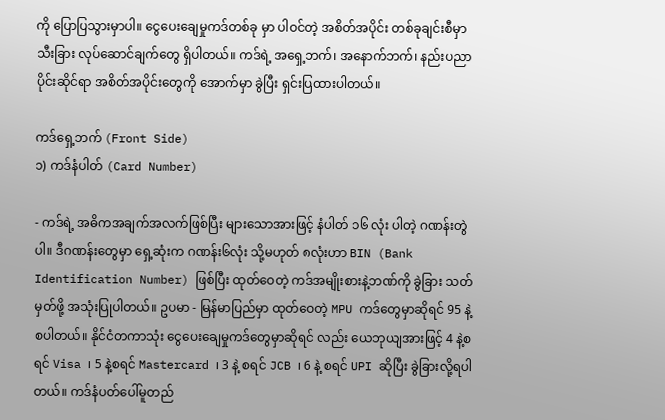ကို ပြောပြသွားမှာပါ။ ငွေပေးချေမှုကဒ်တစ်ခု မှာ ပါဝင်တဲ့ အစိတ်အပိုင်း တစ်ခုချင်းစီမှာ သီးခြား လုပ်ဆောင်ချက်တွေ ရှိပါတယ်။ ကဒ်ရဲ့ အရှေ့ဘက်၊ အနောက်ဘက်၊ နည်းပညာပိုင်းဆိုင်ရာ အစိတ်အပိုင်းတွေကို အောက်မှာ ခွဲပြီး ရှင်းပြထားပါတယ်။

ကဒ်ရှေ့ဘက် (Front Side)
၁) ကဒ်နံပါတ် (Card Number)

- ကဒ်ရဲ့ အဓိကအချက်အလက်ဖြစ်ပြီး များသောအားဖြင့် နံပါတ် ၁၆ လုံး ပါတဲ့ ဂဏန်းတွဲပါ။ ဒီဂဏန်းတွေမှာ ရှေ့ဆုံးက ဂဏန်း၆လုံး သို့မဟုတ် ၈လုံးဟာ BIN (Bank Identification Number) ဖြစ်ပြီး ထုတ်ဝေတဲ့ ကဒ်အမျိုးစားနဲ့ဘဏ်ကို ခွဲခြား သတ်မှတ်ဖို့ အသုံးပြုပါတယ်။ ဥပမာ - မြန်မာပြည်မှာ ထုတ်ဝေတဲ့ MPU ကဒ်တွေမှာဆိုရင် 95 နဲ့ စပါတယ်။ နိုင်ငံတကာသုံး ငွေပေးချေမှုကဒ်တွေမှာဆိုရင် လည်း ယေဘုယျအားဖြင့် 4 နဲ့စရင် Visa ၊ 5 နဲ့စရင် Mastercard ၊ 3 နဲ့ စရင် JCB ၊ 6 နဲ့ စရင် UPI ဆိုပြီး ခွဲခြားလို့ရပါတယ်။ ကဒ်နံပတ်ပေါ်မူတည်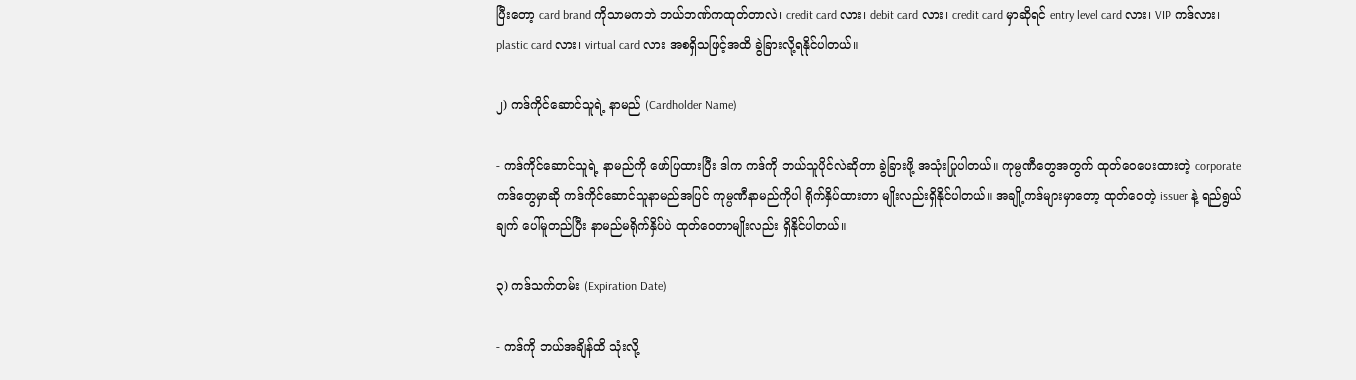ပြီးတော့ card brand ကိုသာမကဘဲ ဘယ်ဘဏ်ကထုတ်တာလဲ၊ credit card လား၊ debit card လား၊ credit card မှာဆိုရင် entry level card လား၊ VIP ကဒ်လား၊ plastic card လား၊ virtual card လား အစရှိသဖြင့်အထိ ခွဲခြားလို့ရနိုင်ပါတယ်။

၂) ကဒ်ကိုင်ဆောင်သူရဲ့ နာမည် (Cardholder Name)

- ကဒ်ကိုင်ဆောင်သူရဲ့ နာမည်ကို ဖော်ပြထားပြီး ဒါက ကဒ်ကို ဘယ်သူပိုင်လဲဆိုတာ ခွဲခြားဖို့ အသုံးပြုပါတယ်။ ကုမ္ပဏီတွေအတွက် ထုတ်ဝေပေးထားတဲ့ corporate ကဒ်တွေမှာဆို ကဒ်ကိုင်ဆောင်သူနာမည်အပြင် ကုမ္ပဏီနာမည်ကိုပါ ရိုက်နှိပ်ထားတာ မျိုးလည်းရှိနိုင်ပါတယ်။ အချို့ကဒ်များမှာတော့ ထုတ်ဝေတဲ့ issuer နဲ့ ရည်ရွယ်ချက် ပေါ်မူတည်ပြီး နာမည်မရိုက်နှိပ်ပဲ ထုတ်ဝေတာမျိုးလည်း ရှိနိုင်ပါတယ်။

၃) ကဒ်သက်တမ်း (Expiration Date)

- ကဒ်ကို ဘယ်အချိန်ထိ သုံးလို့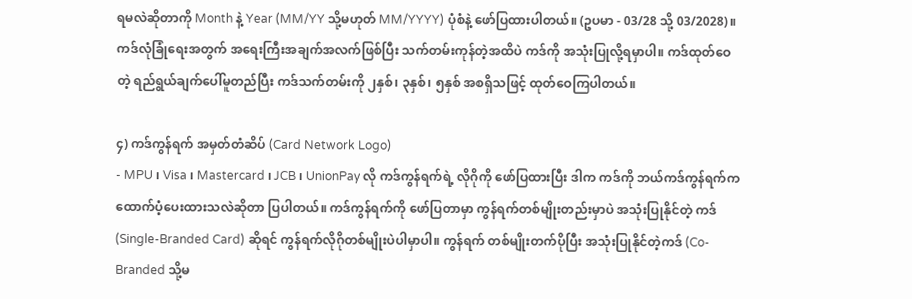ရမလဲဆိုတာကို Month နဲ့ Year (MM/YY သို့မဟုတ် MM/YYYY) ပုံစံနဲ့ ဖော်ပြထားပါတယ်။ (ဥပမာ - 03/28 သို့ 03/2028)။ ကဒ်လုံခြုံရေးအတွက် အရေးကြီးအချက်အလက်ဖြစ်ပြီး သက်တမ်းကုန်တဲ့အထိပဲ ကဒ်ကို အသုံးပြုလို့ရမှာပါ။ ကဒ်ထုတ်ဝေတဲ့ ရည်ရွယ်ချက်ပေါ်မူတည်ပြီး ကဒ်သက်တမ်းကို ၂နှစ်၊ ၃နှစ်၊ ၅နှစ် အစရှိသဖြင့် ထုတ်ဝေကြပါတယ်။

၄) ကဒ်ကွန်ရက် အမှတ်တံဆိပ် (Card Network Logo)
- MPU ၊ Visa ၊ Mastercard ၊ JCB ၊ UnionPay လို ကဒ်ကွန်ရက်ရဲ့ လိုဂိုကို ဖော်ပြထားပြီး ဒါက ကဒ်ကို ဘယ်ကဒ်ကွန်ရက်က ထောက်ပံ့ပေးထားသလဲဆိုတာ ပြပါတယ်။ ကဒ်ကွန်ရက်ကို ဖော်ပြတာမှာ ကွန်ရက်တစ်မျိုးတည်းမှာပဲ အသုံးပြုနိုင်တဲ့ ကဒ် (Single-Branded Card) ဆိုရင် ကွန်ရက်လိုဂိုတစ်မျိုးပဲပါမှာပါ။ ကွန်ရက် တစ်မျိုးတက်ပိုပြီး အသုံးပြုနိုင်တဲ့ကဒ် (Co-Branded သို့မ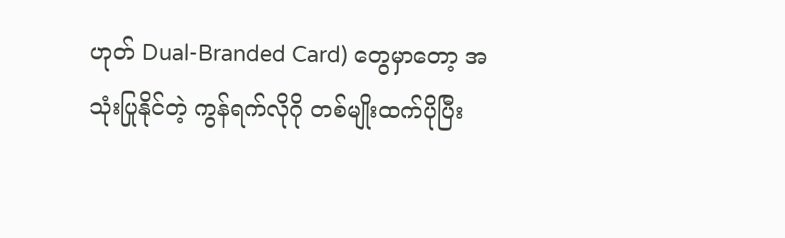ဟုတ် Dual-Branded Card) တွေမှာတော့ အသုံးပြုနိုင်တဲ့ ကွန်ရက်လိုဂို တစ်မျိုးထက်ပိုပြီး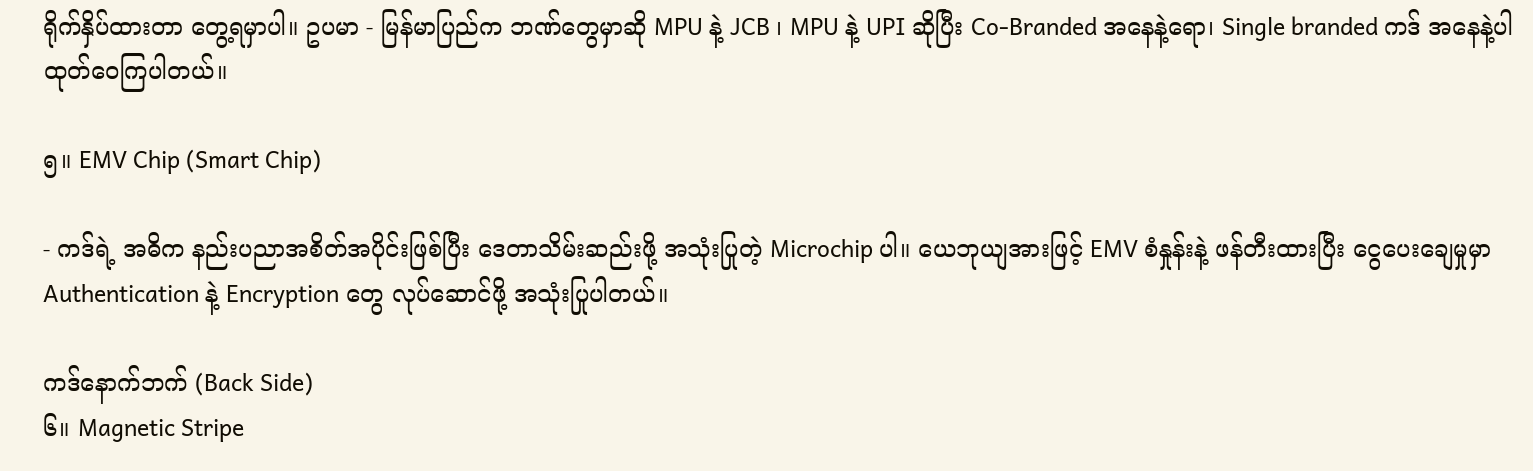ရိုက်နှိပ်ထားတာ တွေ့ရမှာပါ။ ဥပမာ - မြန်မာပြည်က ဘဏ်တွေမှာဆို MPU နဲ့ JCB ၊ MPU နဲ့ UPI ဆိုပြီး Co-Branded အနေနဲ့ရော၊ Single branded ကဒ် အနေနဲ့ပါ ထုတ်ဝေကြပါတယ်။

၅။ EMV Chip (Smart Chip)

- ကဒ်ရဲ့ အဓိက နည်းပညာအစိတ်အပိုင်းဖြစ်ပြီး ဒေတာသိမ်းဆည်းဖို့ အသုံးပြုတဲ့ Microchip ပါ။ ယေဘုယျအားဖြင့် EMV စံနှုန်းနဲ့ ဖန်တီးထားပြီး ငွေပေးချေမှုမှာ Authentication နဲ့ Encryption တွေ လုပ်ဆောင်ဖို့ အသုံးပြုပါတယ်။

ကဒ်နောက်ဘက် (Back Side)
၆။ Magnetic Stripe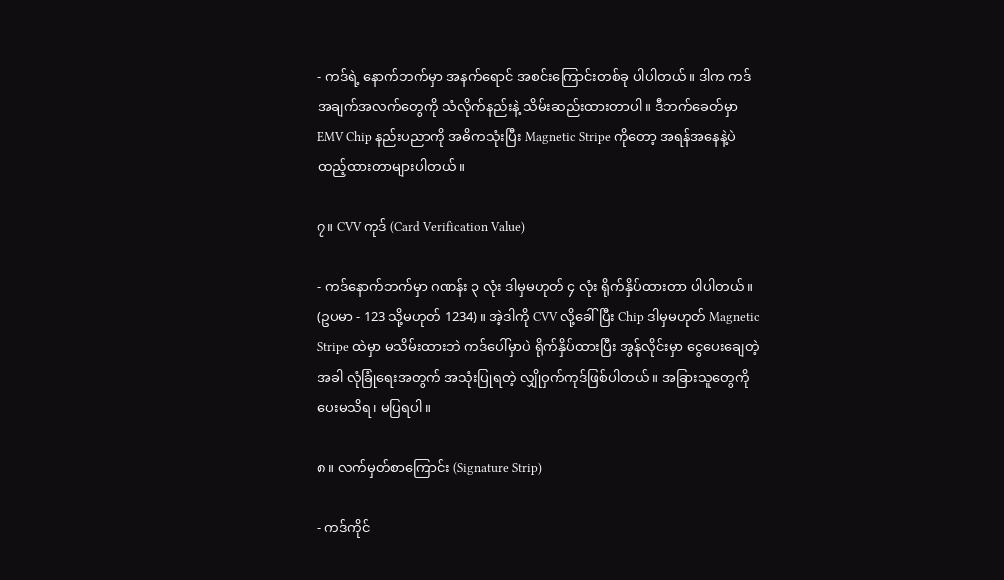- ကဒ်ရဲ့ နောက်ဘက်မှာ အနက်ရောင် အစင်းကြောင်းတစ်ခု ပါပါတယ်။ ဒါက ကဒ်အချက်အလက်တွေကို သံလိုက်နည်းနဲ့ သိမ်းဆည်းထားတာပါ။ ဒီဘက်ခေတ်မှာ EMV Chip နည်းပညာကို အဓိကသုံးပြီး Magnetic Stripe ကိုတော့ အရန်အနေနဲ့ပဲ ထည့်ထားတာများပါတယ်။

၇။ CVV ကုဒ် (Card Verification Value)

- ကဒ်နောက်ဘက်မှာ ဂဏန်း ၃ လုံး ဒါမှမဟုတ် ၄ လုံး ရိုက်နှိပ်ထားတာ ပါပါတယ်။ (ဥပမာ - 123 သို့မဟုတ် 1234)။ အဲ့ဒါကို CVV လို့ခေါ်ပြီး Chip ဒါမှမဟုတ် Magnetic Stripe ထဲမှာ မသိမ်းထားဘဲ ကဒ်ပေါ်မှာပဲ ရိုက်နှိပ်ထားပြီး အွန်လိုင်းမှာ ငွေပေးချေတဲ့အခါ လုံခြုံရေးအတွက် အသုံးပြုရတဲ့ လျှိုဝှက်ကုဒ်ဖြစ်ပါတယ်။ အခြားသူတွေကို ပေးမသိရ၊ မပြရပါ။

၈။ လက်မှတ်စာကြောင်း (Signature Strip)

- ကဒ်ကိုင်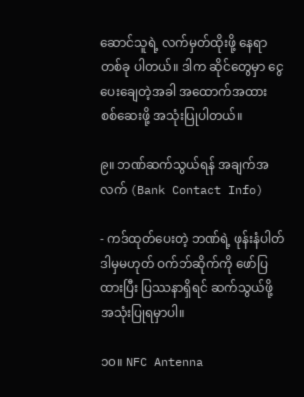ဆောင်သူရဲ့ လက်မှတ်ထိုးဖို့ နေရာတစ်ခု ပါတယ်။ ဒါက ဆိုင်တွေမှာ ငွေပေးချေတဲ့အခါ အထောက်အထား စစ်ဆေးဖို့ အသုံးပြုပါတယ်။

၉။ ဘဏ်ဆက်သွယ်ရန် အချက်အလက် (Bank Contact Info)

- ကဒ်ထုတ်ပေးတဲ့ ဘဏ်ရဲ့ ဖုန်းနံပါတ် ဒါမှမဟုတ် ဝက်ဘ်ဆိုက်ကို ဖော်ပြထားပြီး ပြဿနာရှိရင် ဆက်သွယ်ဖို့ အသုံးပြုရမှာပါ။

၁၀။ NFC Antenna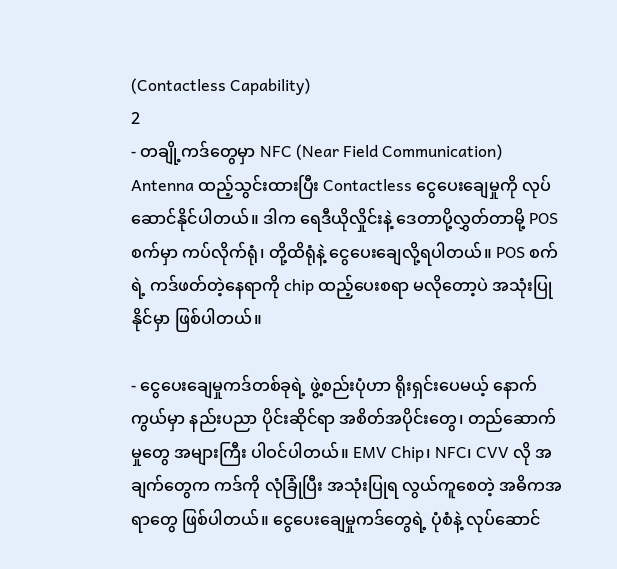(Contactless Capability)
2
- တချို့ကဒ်တွေမှာ NFC (Near Field Communication) Antenna ထည့်သွင်းထားပြီး Contactless ငွေပေးချေမှုကို လုပ်ဆောင်နိုင်ပါတယ်။ ဒါက ရေဒီယိုလှိုင်းနဲ့ ဒေတာပို့လွှတ်တာမို့ POS စက်မှာ ကပ်လိုက်ရုံ၊ တို့ထိရုံနဲ့ ငွေပေးချေလို့ရပါတယ်။ POS စက်ရဲ့ ကဒ်ဖတ်တဲ့နေရာကို chip ထည့်ပေးစရာ မလိုတော့ပဲ အသုံးပြုနိုင်မှာ ဖြစ်ပါတယ်။

- ငွေပေးချေမှုကဒ်တစ်ခုရဲ့ ဖွဲ့စည်းပုံဟာ ရိုးရှင်းပေမယ့် နောက်ကွယ်မှာ နည်းပညာ ပိုင်းဆိုင်ရာ အစိတ်အပိုင်းတွေ၊ တည်ဆောက်မှုတွေ အများကြီး ပါဝင်ပါတယ်။ EMV Chip၊ NFC၊ CVV လို အချက်တွေက ကဒ်ကို လုံခြုံပြီး အသုံးပြုရ လွယ်ကူစေတဲ့ အဓိကအရာတွေ ဖြစ်ပါတယ်။ ငွေပေးချေမှုကဒ်တွေရဲ့ ပုံစံနဲ့ လုပ်ဆောင်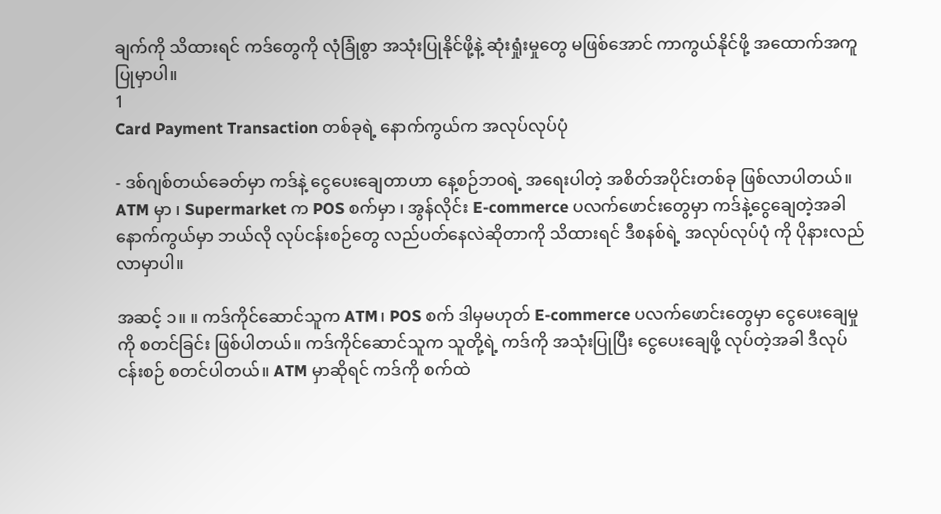ချက်ကို သိထားရင် ကဒ်တွေကို လုံခြုံစွာ အသုံးပြုနိုင်ဖို့နဲ့ ဆုံးရှုံးမှုတွေ မဖြစ်အောင် ကာကွယ်နိုင်ဖို့ အထောက်အကူပြုမှာပါ။
1
Card Payment Transaction တစ်ခုရဲ့ နောက်ကွယ်က အလုပ်လုပ်ပုံ

- ဒစ်ဂျစ်တယ်ခေတ်မှာ ကဒ်နဲ့ ငွေပေးချေတာဟာ နေ့စဉ်ဘဝရဲ့ အရေးပါတဲ့ အစိတ်အပိုင်းတစ်ခု ဖြစ်လာပါတယ်။ ATM မှာ ၊ Supermarket က POS စက်မှာ ၊ အွန်လိုင်း E-commerce ပလက်ဖောင်းတွေမှာ ကဒ်နဲ့ငွေချေတဲ့အခါ နောက်ကွယ်မှာ ဘယ်လို လုပ်ငန်းစဉ်တွေ လည်ပတ်နေလဲဆိုတာကို သိထားရင် ဒီစနစ်ရဲ့ အလုပ်လုပ်ပုံ ကို ပိုနားလည်လာမှာပါ။

အဆင့် ၁။ ။ ကဒ်ကိုင်ဆောင်သူက ATM၊ POS စက် ဒါမှမဟုတ် E-commerce ပလက်ဖောင်းတွေမှာ ငွေပေးချေမှုကို စတင်ခြင်း ဖြစ်ပါတယ်။ ကဒ်ကိုင်ဆောင်သူက သူတို့ရဲ့ ကဒ်ကို အသုံးပြုပြီး ငွေပေးချေဖို့ လုပ်တဲ့အခါ ဒီလုပ်ငန်းစဉ် စတင်ပါတယ်။ ATM မှာဆိုရင် ကဒ်ကို စက်ထဲ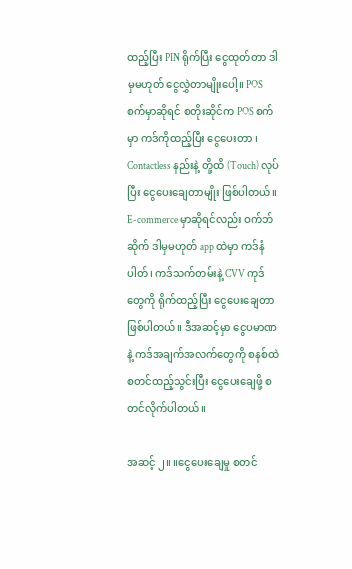ထည့်ပြီး PIN ရိုက်ပြီး ငွေထုတ်တာ ဒါမှမဟုတ် ငွေလွှဲတာမျိုး‌ပေါ့။ POS စက်မှာဆိုရင် စတိုးဆိုင်က POS စက် မှာ ကဒ်ကိုထည့်ပြီး ငွေပေးတာ ၊ Contactless နည်းနဲ့ တို့ထိ (Touch) လုပ်ပြီး ငွေပေးချေတာမျိုး ဖြစ်ပါတယ်။ E-commerce မှာဆိုရင်လည်း ဝက်ဘ်ဆိုက် ဒါမှမဟုတ် app ထဲမှာ ကဒ်နံပါတ်၊ ကဒ်သက်တမ်းနဲ့ CVV ကုဒ်တွေကို ရိုက်ထည့်ပြီး ငွေပေးချေတာ ဖြစ်ပါတယ်။ ဒီအဆင့်မှာ ငွေပမာဏနဲ့ ကဒ်အချက်အလက်တွေကို စနစ်ထဲ စတင်ထည့်သွင်းပြီး ငွေပေးချေဖို့ စတင်လိုက်ပါတယ်။

အဆင့် ၂။ ။ငွေပေးချေမှု စတင်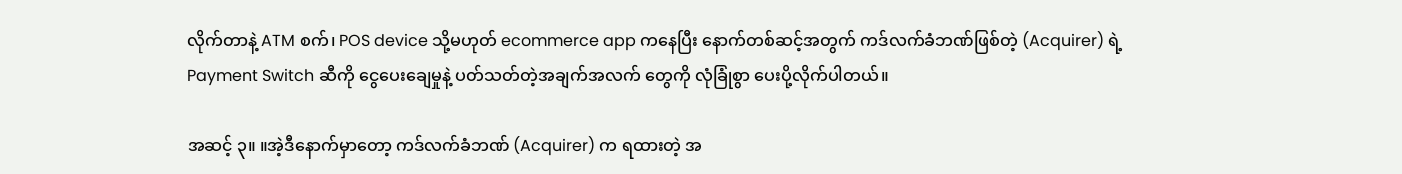လိုက်တာနဲ့ ATM စက်၊ POS device သို့မဟုတ် ecommerce app ကနေပြီး နောက်တစ်ဆင့်အတွက် ကဒ်လက်ခံဘဏ်ဖြစ်တဲ့ (Acquirer) ရဲ့ Payment Switch ဆီကို ငွေပေးချေမှုနဲ့ ပတ်သတ်တဲ့အချက်အလက် တွေကို လုံခြုံစွာ ပေးပို့လိုက်ပါတယ်။

အဆင့် ၃။ ။အဲ့ဒီနောက်မှာတော့ ကဒ်လက်ခံဘဏ် (Acquirer) က ရထားတဲ့ အ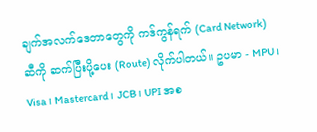ချက်အလက်ဒေတာတွေကို ကဒ်ကွန်ရက် (Card Network) ဆီကို ဆက်ပြီးပို့ပေး (Route) လိုက်ပါတယ်။ ဥပမာ - MPU ၊ Visa ၊ Mastercard ၊ JCB ၊ UPI အစ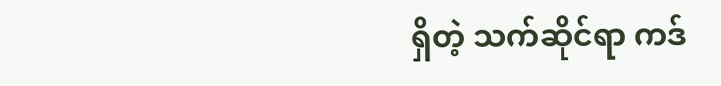ရှိတဲ့ သက်ဆိုင်ရာ ကဒ်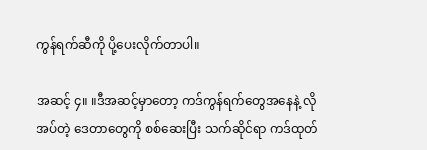ကွန်ရက်ဆီကို ပို့ပေးလိုက်တာပါ။

အဆင့် ၄။ ။ဒီအဆင့်မှာတော့ ကဒ်ကွန်ရက်တွေအနေနဲ့ လိုအပ်တဲ့ ဒေတာတွေကို စစ်ဆေးပြီး သက်ဆိုင်ရာ ကဒ်ထုတ်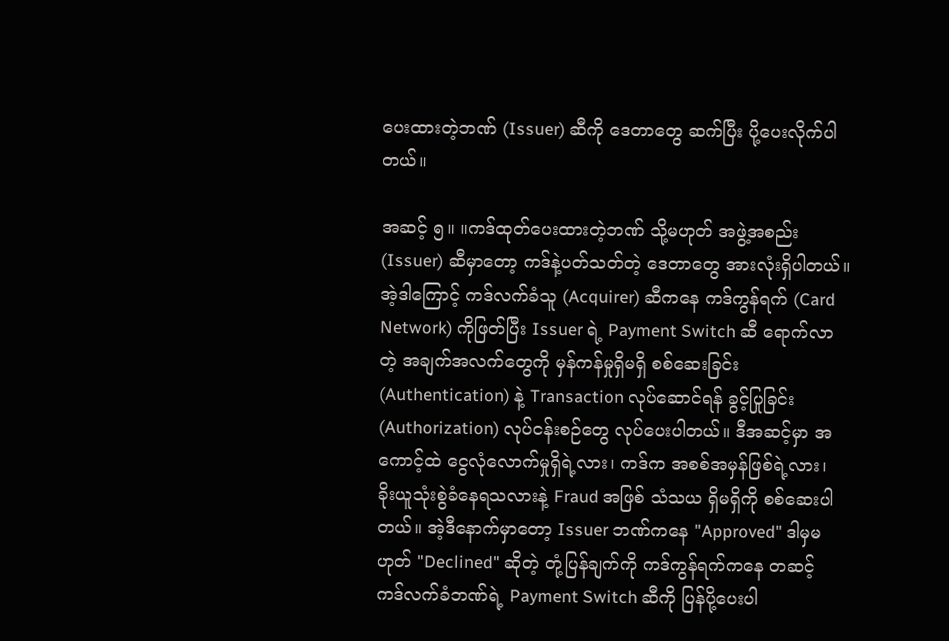ပေးထားတဲ့ဘဏ် (Issuer) ဆီကို ဒေတာတွေ ဆက်ပြီး ပို့ပေးလိုက်ပါတယ်။

အဆင့် ၅။ ။ကဒ်ထုတ်ပေးထားတဲ့ဘဏ် သို့မဟုတ် အဖွဲ့အစည်း (Issuer) ဆီမှာတော့ ကဒ်နဲ့ပတ်သတ်တဲ့ ဒေတာတွေ အားလုံးရှိပါတယ်။ အဲ့ဒါကြောင့် ကဒ်လက်ခံသူ (Acquirer) ဆီကနေ ကဒ်ကွန်ရက် (Card Network) ကိုဖြတ်ပြီး Issuer ရဲ့ Payment Switch ဆီ ရောက်လာတဲ့ အချက်အလက်တွေကို မှန်ကန်မှုရှိမရှိ စစ်ဆေးခြင်း (Authentication) နဲ့ Transaction လုပ်ဆောင်ရန် ခွင့်ပြုခြင်း (Authorization) လုပ်ငန်းစဉ်တွေ လုပ်ပေးပါတယ်။ ဒီအဆင့်မှာ အကောင့်ထဲ ငွေလုံလောက်မှုရှိရဲ့လား၊ ကဒ်က အစစ်အမှန်ဖြစ်ရဲ့လား၊ ခိုးယူသုံးစွဲခံနေရသလားနဲ့ Fraud အဖြစ် သံသယ ရှိမရှိကို စစ်ဆေးပါတယ်။ အဲ့ဒီနောက်မှာတော့ Issuer ဘဏ်ကနေ "Approved" ဒါမှမဟုတ် "Declined" ဆိုတဲ့ တုံ့ပြန်ချက်ကို ကဒ်ကွန်ရက်ကနေ တဆင့် ကဒ်လက်ခံဘဏ်ရဲ့ Payment Switch ဆီကို ပြန်ပို့ပေးပါ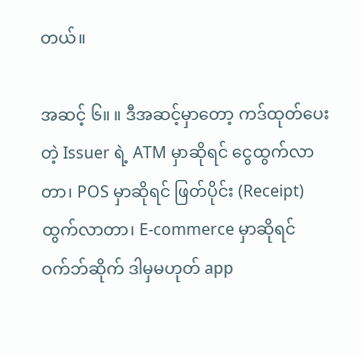တယ်။

အဆင့် ၆။ ။ ဒီအဆင့်မှာတော့ ကဒ်ထုတ်ပေးတဲ့ Issuer ရဲ့ ATM မှာဆိုရင် ငွေထွက်လာတာ၊ POS မှာဆိုရင် ဖြတ်ပိုင်း (Receipt) ထွက်လာတာ၊ E-commerce မှာဆိုရင် ဝက်ဘ်ဆိုက် ဒါမှမဟုတ် app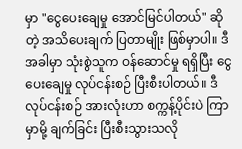မှာ "ငွေပေးချေမှု အောင်မြင်ပါတယ်" ဆိုတဲ့ အသိပေးချက် ပြတာမျိုး ဖြစ်မှာပါ။ ဒီအခါမှာ သုံးစွဲသူက ဝန်ဆောင်မှု ရရှိပြီး ငွေပေးချေမှု လုပ်ငန်းစဉ် ပြီးစီးပါတယ်။ ဒီလုပ်ငန်းစဉ် အားလုံးဟာ စက္ကန့်ပိုင်းပဲ ကြာမှာမို့ ချက်ခြင်း ပြီးစီးသွားသလို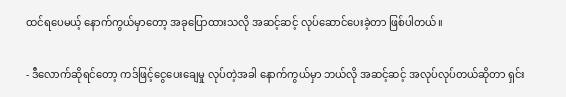ထင်ရပေမယ့် နောက်ကွယ်မှာတော့ အခုပြောထားသလို အဆင့်ဆင့် လုပ်ဆောင်ပေးခဲ့တာ ဖြစ်ပါတယ်။

- ဒီလောက်ဆိုရင်တော့ ကဒ်ဖြင့်ငွေပေးချေမှု လုပ်တဲ့အခါ နောက်ကွယ်မှာ ဘယ်လို အဆင့်ဆင့် အလုပ်လုပ်တယ်ဆိုတာ ရှင်း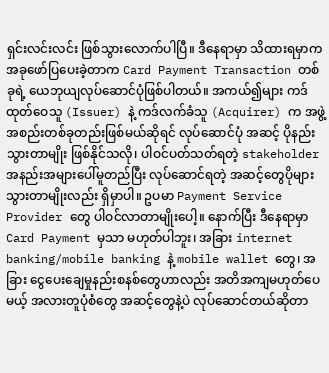ရှင်းလင်းလင်း ဖြစ်သွားလောက်ပါပြီ။ ဒီနေရာမှာ သိထားရမှာက အခုဖော်ပြပေးခဲ့တာက Card Payment Transaction တစ်ခုရဲ့ ယေဘုယျလုပ်ဆောင်ပုံဖြစ်ပါတယ်။ အကယ်၍များ ကဒ်ထုတ်ဝေသူ (Issuer) နဲ့ ကဒ်လက်ခံသူ (Acquirer) က အဖွဲ့အစည်းတစ်ခုတည်းဖြစ်မယ်ဆိုရင် လုပ်ဆောင်ပုံ အဆင့် ပိုနည်းသွားတာမျိုး ဖြစ်နိုင်သလို၊ ပါဝင်ပတ်သတ်ရတဲ့ stakeholder အနည်းအများပေါ်မူတည်ပြီး လုပ်ဆောင်ရတဲ့ အဆင့်တွေပိုများသွားတာမျိုးလည်း ရှိမှာပါ။ ဥပမာ Payment Service Provider တွေ ပါဝင်လာတာမျိုးပေါ့။ နောက်ပြီး ဒီနေရာမှာ Card Payment မှသာ မဟုတ်ပါဘူး၊ အခြား internet banking/mobile banking နဲ့ mobile wallet တွေ၊ အခြား ငွေပေးချေမှုနည်းစနစ်တွေဟာလည်း အတိအကျမဟုတ်ပေမယ့် အလားတူပုံစံတွေ အဆင့်တွေနဲ့ပဲ လုပ်ဆောင်တယ်ဆိုတာ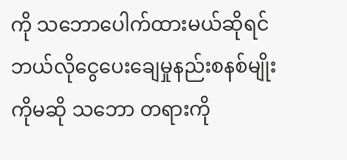ကို သဘောပေါက်ထားမယ်ဆိုရင် ဘယ်လိုငွေပေးချေမှုနည်းစနစ်မျိုးကိုမဆို သဘော တရားကို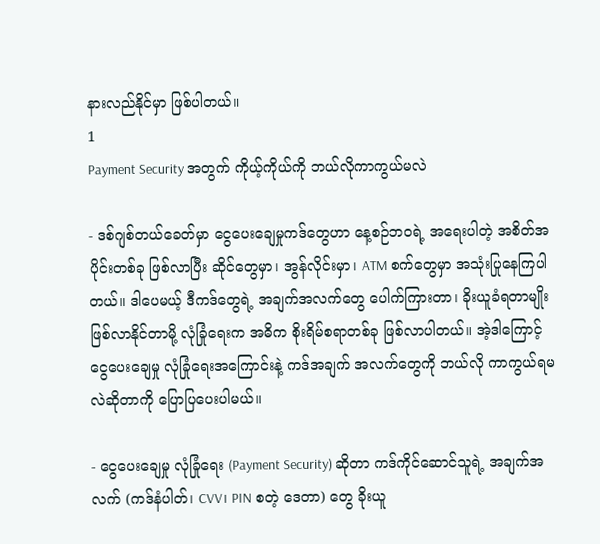နားလည်နိုင်မှာ ဖြစ်ပါတယ်။
1
Payment Security အတွက် ကိုယ့်ကိုယ်ကို ဘယ်လိုကာကွယ်မလဲ

- ဒစ်ဂျစ်တယ်ခေတ်မှာ ငွေပေးချေမှုကဒ်တွေဟာ နေ့စဉ်ဘဝရဲ့ အရေးပါတဲ့ အစိတ်အပိုင်းတစ်ခု ဖြစ်လာပြီး ဆိုင်တွေမှာ၊ အွန်လိုင်းမှာ၊ ATM စက်တွေမှာ အသုံးပြုနေကြပါတယ်။ ဒါပေမယ့် ဒီကဒ်တွေရဲ့ အချက်အလက်တွေ ပေါက်ကြားတာ၊ ခိုးယူခံရတာမျိုး ဖြစ်လာနိုင်တာမို့ လုံခြုံရေးက အဓိက စိုးရိမ်စရာတစ်ခု ဖြစ်လာပါတယ်။ အဲ့ဒါကြောင့် ငွေပေးချေမှု လုံခြုံရေးအကြောင်းနဲ့ ကဒ်အချက် အလက်တွေကို ဘယ်လို ကာကွယ်ရမလဲဆိုတာကို ပြောပြပေးပါမယ်။

- ငွေပေးချေမှု လုံခြုံရေး (Payment Security) ဆိုတာ ကဒ်ကိုင်ဆောင်သူရဲ့ အချက်အလက် (ကဒ်နံပါတ်၊ CVV၊ PIN စတဲ့ ဒေတာ) တွေ ခိုးယူ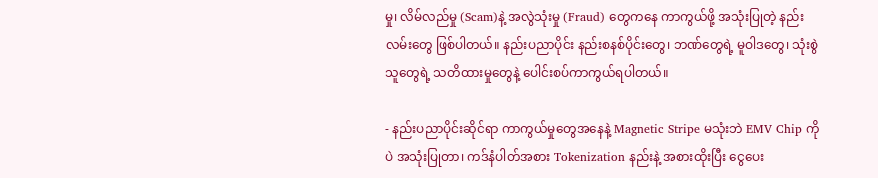မှု၊ လိမ်လည်မှု (Scam)နဲ့ အလွဲသုံးမှု (Fraud) တွေကနေ ကာကွယ်ဖို့ အသုံးပြုတဲ့ နည်းလမ်းတွေ ဖြစ်ပါတယ်။ နည်းပညာပိုင်း နည်းစနစ်ပိုင်းတွေ၊ ဘဏ်တွေရဲ့ မူဝါဒတွေ၊ သုံးစွဲသူတွေရဲ့ သတိထားမှုတွေနဲ့ ပေါင်းစပ်ကာကွယ်ရပါတယ်။

- နည်းပညာပိုင်းဆိုင်ရာ ကာကွယ်မှုတွေအနေနဲ့ Magnetic Stripe မသုံးဘဲ EMV Chip ကိုပဲ အသုံးပြုတာ၊ ကဒ်နံပါတ်အစား Tokenization နည်းနဲ့ အစားထိုးပြီး ငွေပေး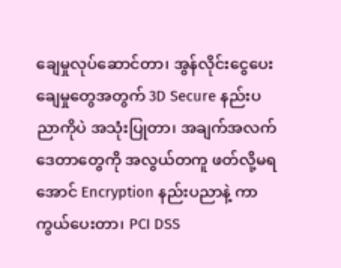ချေမှုလုပ်ဆောင်တာ၊ အွန်လိုင်းငွေပေးချေမှုတွေအတွက် 3D Secure နည်းပညာကိုပဲ အသုံးပြုတာ၊ အချက်အလက်ဒေတာတွေကို အလွယ်တကူ ဖတ်လို့မရအောင် Encryption နည်းပညာနဲ့ ကာကွယ်ပေးတာ၊ PCI DSS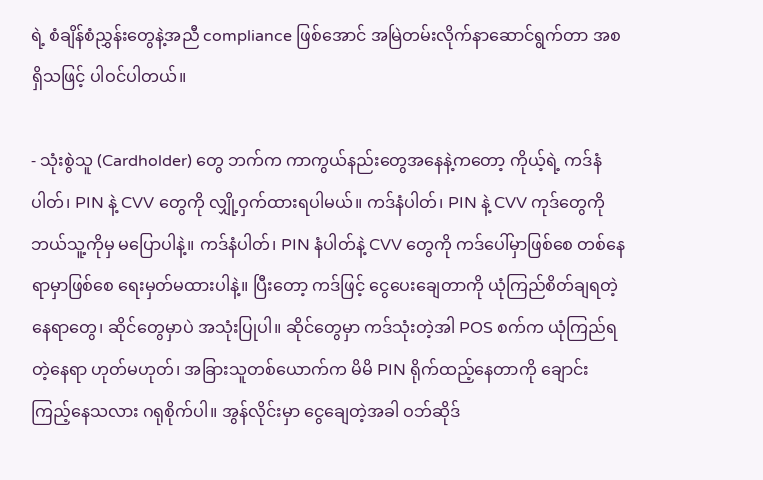ရဲ့ စံချိန်စံညွှန်းတွေနဲ့အညီ compliance ဖြစ်အောင် အမြဲတမ်းလိုက်နာဆောင်ရွက်တာ အစရှိသဖြင့် ပါဝင်ပါတယ်။

- သုံးစွဲသူ (Cardholder) တွေ ဘက်က ကာကွယ်နည်းတွေအနေနဲ့ကတော့ ကိုယ့်ရဲ့ ကဒ်နံပါတ်၊ PIN နဲ့ CVV တွေကို လျှို့ဝှက်ထားရပါမယ်။ ကဒ်နံပါတ်၊ PIN နဲ့ CVV ကုဒ်တွေကို ဘယ်သူ့ကိုမှ မပြောပါနဲ့။ ကဒ်နံပါတ်၊ PIN နံပါတ်နဲ့ CVV တွေကို ကဒ်ပေါ်မှာဖြစ်စေ တစ်နေရာမှာဖြစ်စေ ရေးမှတ်မထားပါနဲ့။ ပြီးတော့ ကဒ်ဖြင့် ငွေ‌ပေးချေတာကို ယုံကြည်စိတ်ချရတဲ့ နေရာတွေ၊ ဆိုင်တွေမှာပဲ အသုံးပြုပါ။ ဆိုင်တွေမှာ ကဒ်သုံးတဲ့အါ POS စက်က ယုံကြည်ရတဲ့နေရာ ဟုတ်မဟုတ်၊ အခြားသူတစ်ယောက်က မိမိ PIN ရိုက်ထည့်နေတာကို ချောင်းကြည့်နေသလား ဂရုစိုက်ပါ။ အွန်လိုင်းမှာ ငွေချေတဲ့အခါ ဝဘ်ဆိုဒ်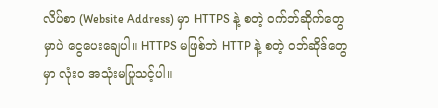လိပ်စာ (Website Address) မှာ HTTPS နဲ့ စတဲ့ ဝက်ဘ်ဆိုက်တွေမှာပဲ ငွေပေးချေပါ။ HTTPS မဖြစ်ဘဲ HTTP နဲ့ စတဲ့ ဝဘ်ဆိုဒ်တွေမှာ လုံးဝ အသုံးမပြုသင့်ပါ။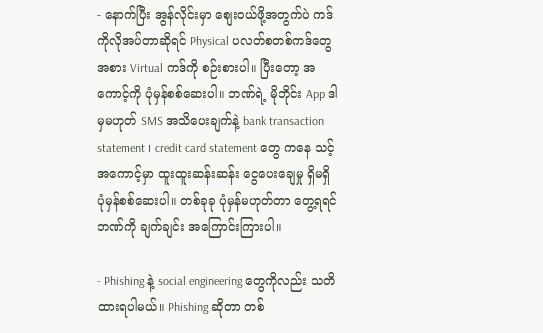- နောက်ပြီး အွန်လိုင်းမှာ စျေးဝယ်ဖို့အတွက်ပဲ ကဒ်ကိုလိုအပ်တာဆိုရင် Physical ပလတ်စတစ်ကဒ်တွေအစား Virtual ကဒ်ကို စဉ်းစားပါ။ ပြီးတော့ အကောင့်ကို ပုံမှန်စစ်ဆေးပါ။ ဘဏ်ရဲ့ မိုဘိုင်း App ဒါမှမဟုတ် SMS အသိပေးချက်နဲ့ bank transaction statement ၊ credit card statement တွေ ကနေ သင့်အကောင့်မှာ ထူးထူးဆန်းဆန်း ငွေပေးချေမှု ရှိမရှိ ပုံမှန်စစ်ဆေးပါ။ တစ်ခုခု ပုံမှန်မဟုတ်တာ တွေ့ရရင် ဘဏ်ကို ချက်ချင်း အကြောင်းကြားပါ။

- Phishing နဲ့ social engineering တွေကိုလည်း သတိထားရပါမယ်။ Phishing ဆိုတာ တစ်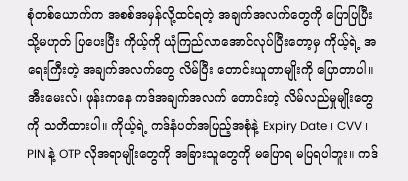စုံတစ်ယောက်က အစစ်အမှန်လို့ထင်ရတဲ့ အချက်အလက်တွေကို ပြောပြပြီး သို့မဟုတ် ပြပေးပြီး ကိုယ့်ကို ယုံကြည်လာအောင်လုပ်ပြီးတော့မှ ကိုယ့်ရဲ့ အရေးကြီးတဲ့ အချက်အလက်တွေ လိမ်ပြီး တောင်းယူတာမျိုးကို ပြောတာပါ။ အီးမေးလ်၊ ဖုန်းကနေ ကဒ်အချက်အလက် တောင်းတဲ့ လိမ်လည်မှုမျိုးတွေကို သတိထားပါ။ ကိုယ့်ရဲ့ ကဒ်နံပတ်အပြည့်အစုံနဲ့ Expiry Date ၊ CVV ၊ PIN နဲ့ OTP လိုအရာမျိုးတွေကို အခြားသူတွေကို မပြောရ မပြရပါဘူး။ ကဒ်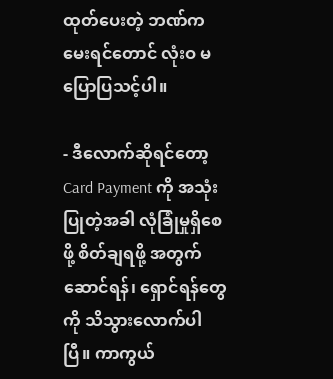ထုတ်ပေးတဲ့ ဘဏ်ကမေးရင်တောင် လုံးဝ မပြောပြသင့်ပါ။

- ဒီလောက်ဆိုရင်တော့ Card Payment ကို အသုံးပြုတဲ့အခါ လုံခြုံမှုရှိစေဖို့ စိတ်ချရဖို့ အတွက် ဆောင်ရန်၊ ရှောင်ရန်တွေကို သိသွားလောက်ပါပြီ။ ကာကွယ်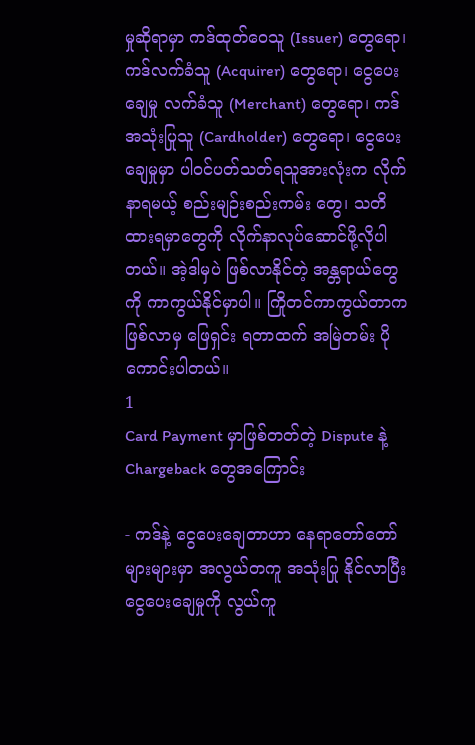မှုဆိုရာမှာ ကဒ်ထုတ်ဝေသူ (Issuer) တွေရော၊ ကဒ်လက်ခံသူ (Acquirer) တွေရော၊ ငွေပေးချေမှု လက်ခံသူ (Merchant) တွေရော၊ ကဒ်အသုံးပြုသူ (Cardholder) တွေရော၊ ငွေပေးချေမှုမှာ ပါဝင်ပတ်သတ်ရသူအားလုံးက လိုက်နာရမယ့် စည်းမျဉ်းစည်းကမ်း တွေ၊ သတိထားရမှာတွေကို လိုက်နာလုပ်ဆောင်ဖို့လိုပါတယ်။ အဲ့ဒါမှပဲ ဖြစ်လာနိုင်တဲ့ အန္တရာယ်တွေကို ကာကွယ်နိုင်မှာပါ။ ကြိုတင်ကာကွယ်တာက ဖြစ်လာမှ ဖြေရှင်း ရတာထက် အမြဲတမ်း ပိုကောင်းပါတယ်။
1
Card Payment မှာဖြစ်တတ်တဲ့ Dispute နဲ့ Chargeback တွေအကြောင်း

- ကဒ်နဲ့ ငွေပေးချေတာဟာ နေရာတော်တော်များများမှာ အလွယ်တကူ အသုံးပြု နိုင်လာပြီး ငွေပေးချေမှုကို လွယ်ကူ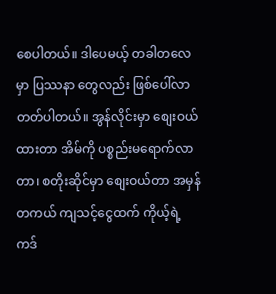စေပါတယ်။ ဒါပေမယ့် တခါတလေမှာ ပြဿနာ တွေလည်း ဖြစ်ပေါ်လာတတ်ပါတယ်။ အွန်လိုင်းမှာ စျေးဝယ်ထားတာ အိမ်ကို ပစ္စည်းမရောက်လာတာ၊ စတိုးဆိုင်မှာ စျေးဝယ်တာ အမှန်တကယ် ကျသင့်ငွေထက် ကိုယ့်ရဲ့ကဒ်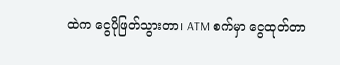ထဲက ငွေပိုဖြတ်သွားတာ၊ ATM စက်မှာ ငွေထုတ်တာ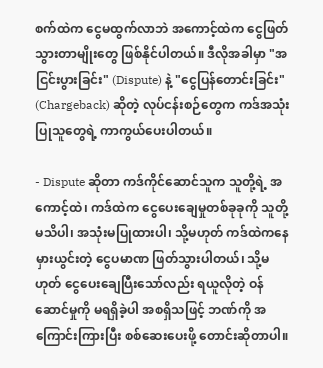စက်ထဲက ငွေမထွက်လာဘဲ အကောင့်ထဲက ငွေဖြတ်သွားတာမျိုးတွေ ဖြစ်နိုင်ပါတယ်။ ဒီလိုအခါမှာ "အငြင်းပွားခြင်း" (Dispute) နဲ့ "ငွေပြန်တောင်းခြင်း" (Chargeback) ဆိုတဲ့ လုပ်ငန်းစဉ်တွေက ကဒ်အသုံးပြုသူတွေရဲ့ ကာကွယ်ပေးပါတယ်။

- Dispute ဆိုတာ ကဒ်ကိုင်ဆောင်သူက သူတို့ရဲ့ အကောင့်ထဲ၊ ကဒ်ထဲက ငွေပေးချေမှုတစ်ခုခုကို သူတို့မသိပါ၊ အသုံးမပြုထားပါ၊ သို့မဟုတ် ကဒ်ထဲကနေ မှားယွင်းတဲ့ ငွေပမာဏ ဖြတ်သွားပါတယ်၊ သို့မဟုတ် ‌ငွေပေးချေပြီးသော်လည်း ရယူလိုတဲ့ ဝန်ဆောင်မှုကို မရရှိခဲ့ပါ အစရှိသဖြင့် ဘဏ်ကို အကြောင်းကြားပြီး စစ်ဆေးပေးဖို့ တောင်းဆိုတာပါ။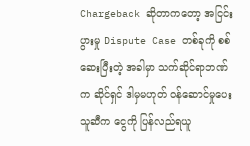Chargeback ဆိုတာကတော့ အငြင်းပွားမှု Dispute Case တစ်ခုကို စစ်ဆေးပြီးတဲ့ အခါမှာ သက်ဆိုင်ရာဘဏ်က ဆိုင်ရှင် ဒါမှမဟုတ် ဝန်ဆောင်မှုပေးသူဆီက ငွေကို ပြန်လည်ရယူ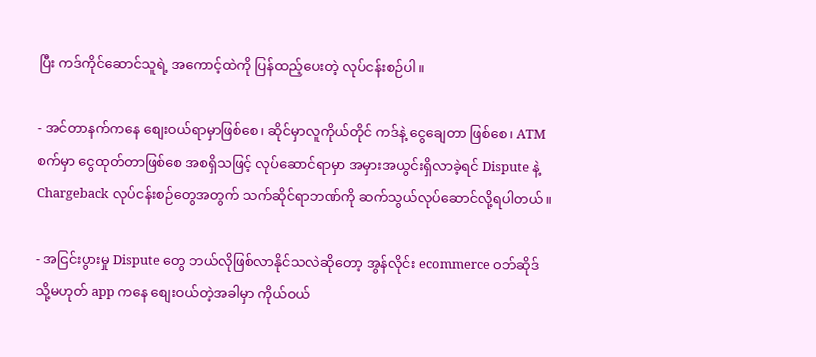ပြီး ကဒ်ကိုင်ဆောင်သူရဲ့ အကောင့်ထဲကို ပြန်ထည့်ပေးတဲ့ လုပ်ငန်းစဉ်ပါ။

- အင်တာနက်ကနေ စျေးဝယ်ရာမှာဖြစ်စေ၊ ဆိုင်မှာလူကိုယ်တိုင် ကဒ်နဲ့ ငွေချေတာ ဖြစ်စေ၊ ATM စက်မှာ ငွေထုတ်တာဖြစ်စေ အစရှိသဖြင့် လုပ်ဆောင်ရာမှာ အမှားအယွင်းရှိလာခဲ့ရင် Dispute နဲ့ Chargeback လုပ်ငန်းစဉ်တွေအတွက် သက်ဆိုင်ရာဘဏ်ကို ဆက်သွယ်လုပ်ဆောင်လို့ရပါတယ်။

- အငြင်းပွားမှု Dispute တွေ ဘယ်လိုဖြစ်လာနိုင်သလဲဆိုတော့ အွန်လိုင်း ecommerce ဝဘ်ဆိုဒ် သို့မဟုတ် app ကနေ စျေးဝယ်တဲ့အခါမှာ ကိုယ်ဝယ်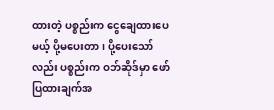ထားတဲ့ ပစ္စည်းက ငွေချေထားပေမယ့် ပို့မပေးတာ၊ ပို့ပေးသော်လည်း ပစ္စည်းက ဝဘ်ဆိုဒ်မှာ ဖော်ပြထားချက်အ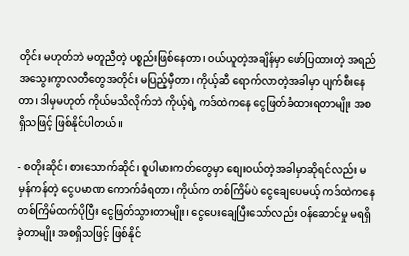တိုင်း မဟုတ်ဘဲ မတူညီတဲ့ ပစ္စည်းဖြစ်နေတာ၊ ဝယ်ယူတဲ့အချိန်မှာ ဖော်ပြထားတဲ့ အရည်အသွေးကွာလတီတွေအတိုင်း မပြည့်မှီတာ၊ ကိုယ့်ဆီ ရောက်လာတဲ့အခါမှာ ပျက်စီးနေတာ၊ ဒါမှမဟုတ် ကိုယ်မသိလိုက်ဘဲ ကိုယ့်ရဲ့ ကဒ်ထဲကနေ ငွေဖြတ်ခံထားရတာမျိုး အစရှိသဖြင့် ဖြစ်နိုင်ပါတယ်။

- စတိုးဆိုင်၊ စားသောက်ဆိုင်၊ စူပါမားကတ်တွေမှာ စျေးဝယ်တဲ့အခါမှာဆိုရင်လည်း မမှန်ကန်တဲ့ ငွေပမာဏ ကောက်ခံရတာ၊ ကိုယ်က တစ်ကြိမ်ပဲ ငွေချေပေမယ့် ကဒ်ထဲကနေ တစ်ကြိမ်ထက်ပိုပြီး ငွေဖြတ်သွားတာမျိုး၊ ငွေပေးချေပြီးသော်လည်း ဝန်ဆောင်မှု မရရှိခဲ့တာမျိုး အစရှိသဖြင့် ဖြစ်နိုင်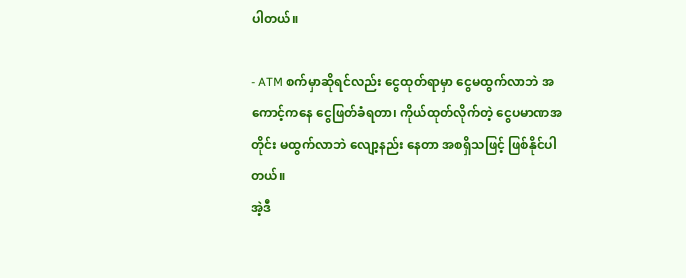ပါတယ်။

- ATM စက်မှာဆိုရင်လည်း ငွေထုတ်ရာမှာ ငွေမထွက်လာဘဲ အကောင့်ကနေ ငွေဖြတ်ခံရတာ၊ ကိုယ်ထုတ်လိုက်တဲ့ ငွေပမာဏအတိုင်း မထွက်လာဘဲ လျော့နည်း နေတာ အစရှိသဖြင့် ဖြစ်နိုင်ပါတယ်။
အဲ့ဒီ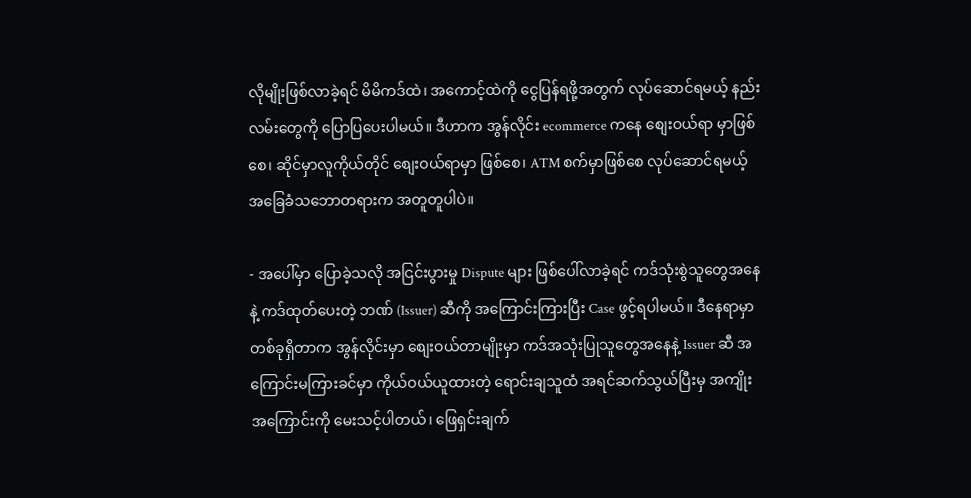လိုမျိုးဖြစ်လာခဲ့ရင် မိမိကဒ်ထဲ၊ အကောင့်ထဲကို ငွေပြန်ရဖို့အတွက် လုပ်ဆောင်ရမယ့် နည်းလမ်းတွေကို ပြောပြပေးပါမယ်။ ဒီဟာက အွန်လိုင်း ecommerce ကနေ စျေးဝယ်ရာ မှာဖြစ်စေ၊ ဆိုင်မှာလူကိုယ်တိုင် စျေးဝယ်ရာမှာ ဖြစ်စေ၊ ATM စက်မှာဖြစ်စေ လုပ်ဆောင်ရမယ့် အခြေခံသဘောတရားက အတူတူပါပဲ။

- အပေါ်မှာ ပြောခဲ့သလို အငြင်းပွားမှု Dispute များ ဖြစ်ပေါ်လာခဲ့ရင် ကဒ်သုံးစွဲသူတွေအနေနဲ့ ကဒ်ထုတ်ပေးတဲ့ ဘဏ် (Issuer) ဆီကို အကြောင်းကြားပြီး Case ဖွင့်ရပါမယ်။ ဒီနေရာမှာ တစ်ခုရှိတာက အွန်လိုင်းမှာ စျေးဝယ်တာမျိုးမှာ ကဒ်အသုံးပြုသူတွေအနေနဲ့ Issuer ဆီ အကြောင်းမကြားခင်မှာ ကိုယ်ဝယ်ယူထားတဲ့ ရောင်းချသူထံ အရင်ဆက်သွယ်ပြီးမှ အကျိုးအကြောင်းကို မေးသင့်ပါတယ်၊ ဖြေရှင်းချက်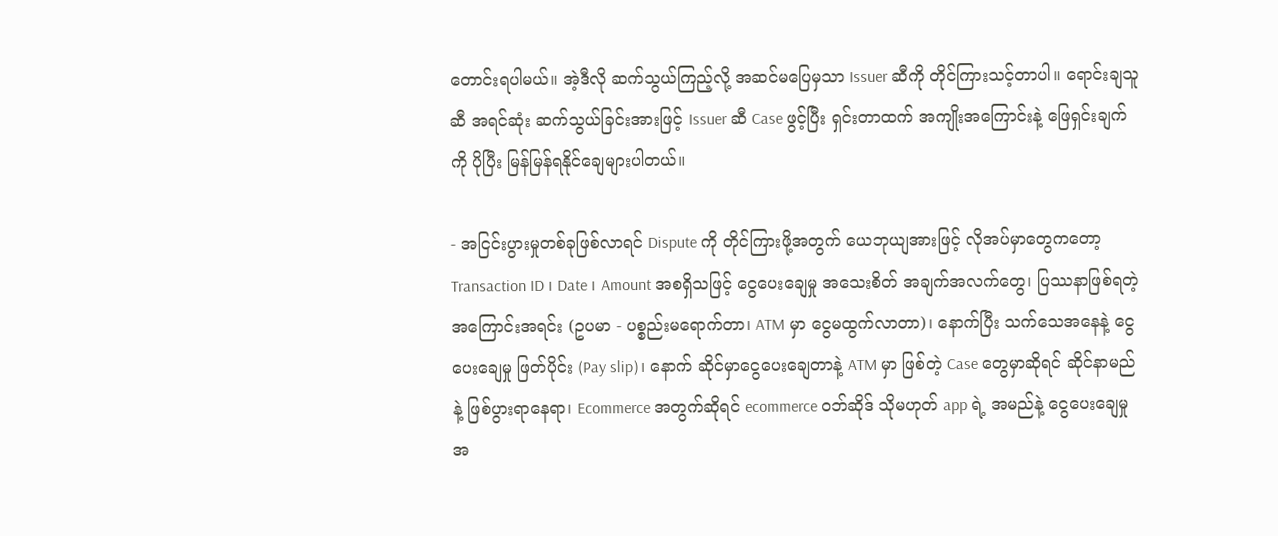တောင်းရပါမယ်။ အဲ့ဒီလို ဆက်သွယ်ကြည့်လို့ အဆင်မပြေမှသာ Issuer ဆီကို တိုင်ကြားသင့်တာပါ။ ရောင်းချသူဆီ အရင်ဆုံး ဆက်သွယ်ခြင်းအားဖြင့် Issuer ဆီ Case ဖွင့်ပြီး ရှင်းတာထက် အကျိုးအကြောင်းနဲ့ ဖြေရှင်းချက်ကို ပိုပြီး မြန်မြန်ရနိုင်ချေများပါတယ်။

- အငြင်းပွားမှုတစ်ခုဖြစ်လာရင် Dispute ကို တိုင်ကြားဖို့အတွက် ယေဘုယျအားဖြင့် လိုအပ်မှာတွေကတော့ Transaction ID ၊ Date ၊ Amount အစရှိသဖြင့် ငွေပေးချေမှု အသေးစိတ် အချက်အလက်တွေ၊ ပြဿနာဖြစ်ရတဲ့ အကြောင်းအရင်း (ဥပမာ - ပစ္စည်းမရောက်တာ၊ ATM မှာ ငွေမထွက်လာတာ)၊ နောက်ပြီး သက်သေအနေနဲ့ ငွေပေးချေမှု ဖြတ်ပိုင်း (Pay slip)၊ နောက် ဆိုင်မှာငွေပေးချေတာနဲ့ ATM မှာ ဖြစ်တဲ့ Case တွေမှာဆိုရင် ဆိုင်နာမည်နဲ့ ဖြစ်ပွားရာနေရာ၊ Ecommerce အတွက်ဆိုရင် ecommerce ဝဘ်ဆိုဒ် သိုမဟုတ် app ရဲ့ အမည်နဲ့ ငွေပေးချေမှု အ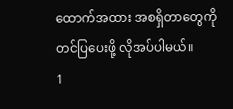ထောက်အထား အစရှိတာတွေကို တင်ပြပေးဖို့ လိုအပ်ပါမယ်။
1